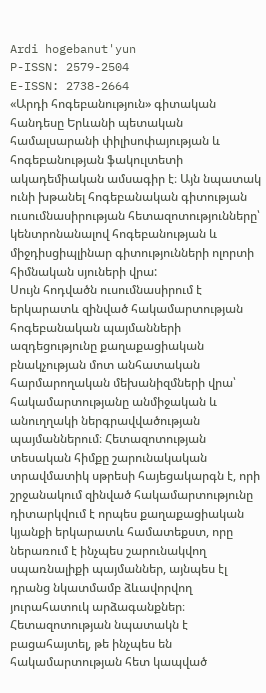Ardi hogebanut'yun
P-ISSN: 2579-2504
E-ISSN: 2738-2664
«Արդի հոգեբանություն» գիտական հանդեսը Երևանի պետական համալսարանի փիլիսոփայության և հոգեբանության ֆակուլտետի ակադեմիական ամսագիր է։ Այն նպատակ ունի խթանել հոգեբանական գիտության ուսումնասիրության հետազոտությունները՝ կենտրոնանալով հոգեբանության և միջդիսցիպլինար գիտությունների ոլորտի հիմնական սյուների վրա:
Սույն հոդվածն ուսումնասիրում է երկարատև զինված հակամարտության հոգեբանական պայմանների ազդեցությունը քաղաքացիական բնակչության մոտ անհատական հարմարողական մեխանիզմների վրա՝ հակամարտությանը անմիջական և անուղղակի ներգրավվածության պայմաններում։ Հետազոտության տեսական հիմքը շարունակական տրավմատիկ սթրեսի հայեցակարգն է, որի շրջանակում զինված հակամարտությունը դիտարկվում է որպես քաղաքացիական կյանքի երկարատև համատեքստ, որը ներառում է ինչպես շարունակվող սպառնալիքի պայմաններ, այնպես էլ դրանց նկատմամբ ձևավորվող յուրահատուկ արձագանքներ։ Հետազոտության նպատակն է բացահայտել, թե ինչպես են հակամարտության հետ կապված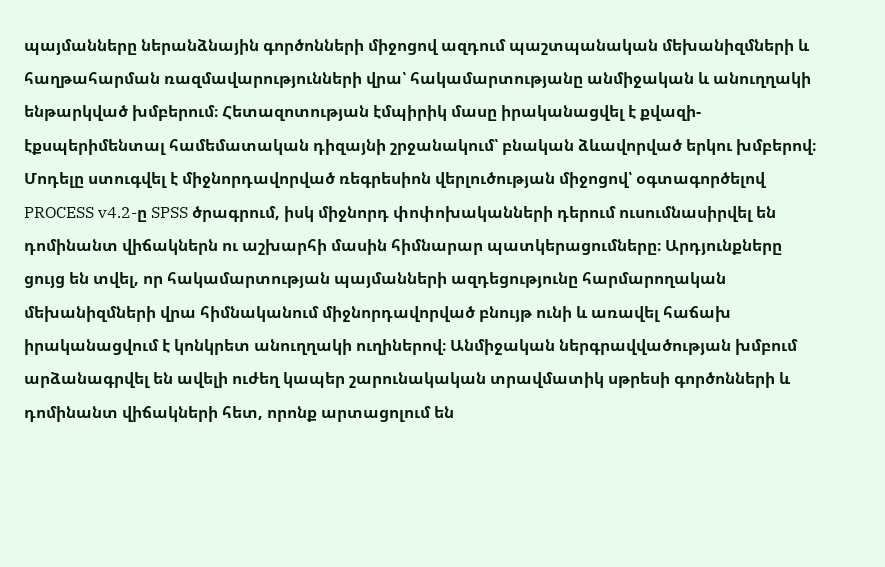պայմանները ներանձնային գործոնների միջոցով ազդում պաշտպանական մեխանիզմների և հաղթահարման ռազմավարությունների վրա՝ հակամարտությանը անմիջական և անուղղակի ենթարկված խմբերում։ Հետազոտության էմպիրիկ մասը իրականացվել է քվազի-էքսպերիմենտալ համեմատական դիզայնի շրջանակում՝ բնական ձևավորված երկու խմբերով։ Մոդելը ստուգվել է միջնորդավորված ռեգրեսիոն վերլուծության միջոցով՝ օգտագործելով PROCESS v4.2-ը SPSS ծրագրում, իսկ միջնորդ փոփոխականների դերում ուսումնասիրվել են դոմինանտ վիճակներն ու աշխարհի մասին հիմնարար պատկերացումները։ Արդյունքները ցույց են տվել, որ հակամարտության պայմանների ազդեցությունը հարմարողական մեխանիզմների վրա հիմնականում միջնորդավորված բնույթ ունի և առավել հաճախ իրականացվում է կոնկրետ անուղղակի ուղիներով։ Անմիջական ներգրավվածության խմբում արձանագրվել են ավելի ուժեղ կապեր շարունակական տրավմատիկ սթրեսի գործոնների և դոմինանտ վիճակների հետ, որոնք արտացոլում են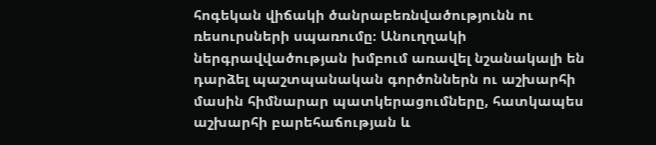հոգեկան վիճակի ծանրաբեռնվածությունն ու ռեսուրսների սպառումը։ Անուղղակի ներգրավվածության խմբում առավել նշանակալի են դարձել պաշտպանական գործոններն ու աշխարհի մասին հիմնարար պատկերացումները, հատկապես աշխարհի բարեհաճության և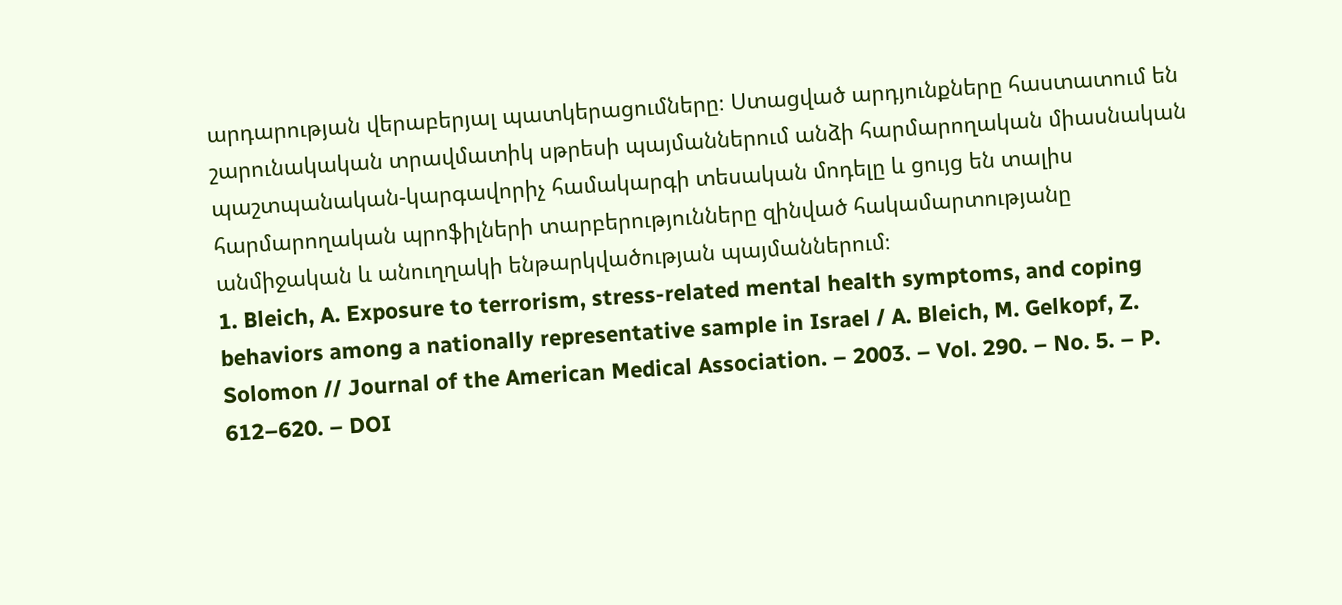արդարության վերաբերյալ պատկերացումները։ Ստացված արդյունքները հաստատում են շարունակական տրավմատիկ սթրեսի պայմաններում անձի հարմարողական միասնական պաշտպանական-կարգավորիչ համակարգի տեսական մոդելը և ցույց են տալիս հարմարողական պրոֆիլների տարբերությունները զինված հակամարտությանը անմիջական և անուղղակի ենթարկվածության պայմաններում։
1. Bleich, A. Exposure to terrorism, stress-related mental health symptoms, and coping behaviors among a nationally representative sample in Israel / A. Bleich, M. Gelkopf, Z. Solomon // Journal of the American Medical Association. – 2003. – Vol. 290. – No. 5. – P. 612–620. – DOI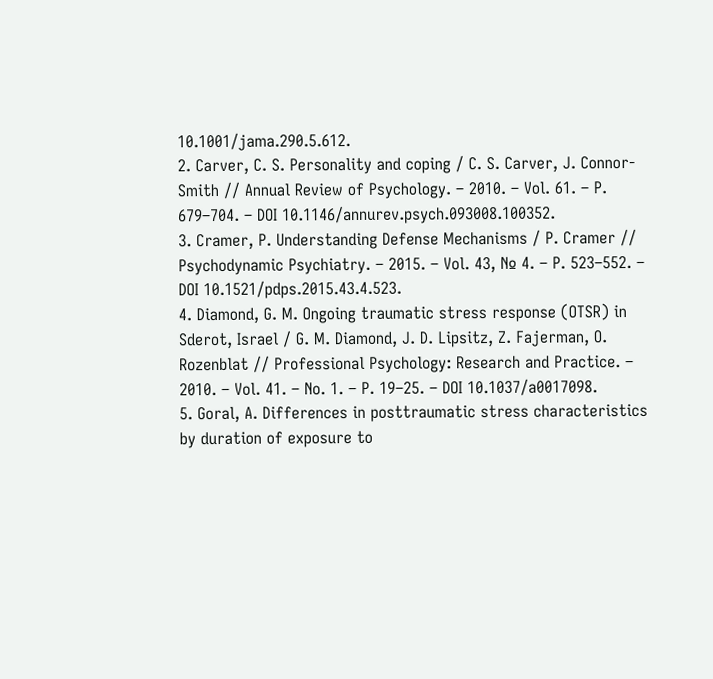10.1001/jama.290.5.612.
2. Carver, C. S. Personality and coping / C. S. Carver, J. Connor-Smith // Annual Review of Psychology. – 2010. – Vol. 61. – P. 679–704. – DOI 10.1146/annurev.psych.093008.100352.
3. Cramer, P. Understanding Defense Mechanisms / P. Cramer // Psychodynamic Psychiatry. – 2015. – Vol. 43, № 4. – P. 523–552. – DOI 10.1521/pdps.2015.43.4.523.
4. Diamond, G. M. Ongoing traumatic stress response (OTSR) in Sderot, Israel / G. M. Diamond, J. D. Lipsitz, Z. Fajerman, O. Rozenblat // Professional Psychology: Research and Practice. – 2010. – Vol. 41. – No. 1. – P. 19–25. – DOI 10.1037/a0017098.
5. Goral, A. Differences in posttraumatic stress characteristics by duration of exposure to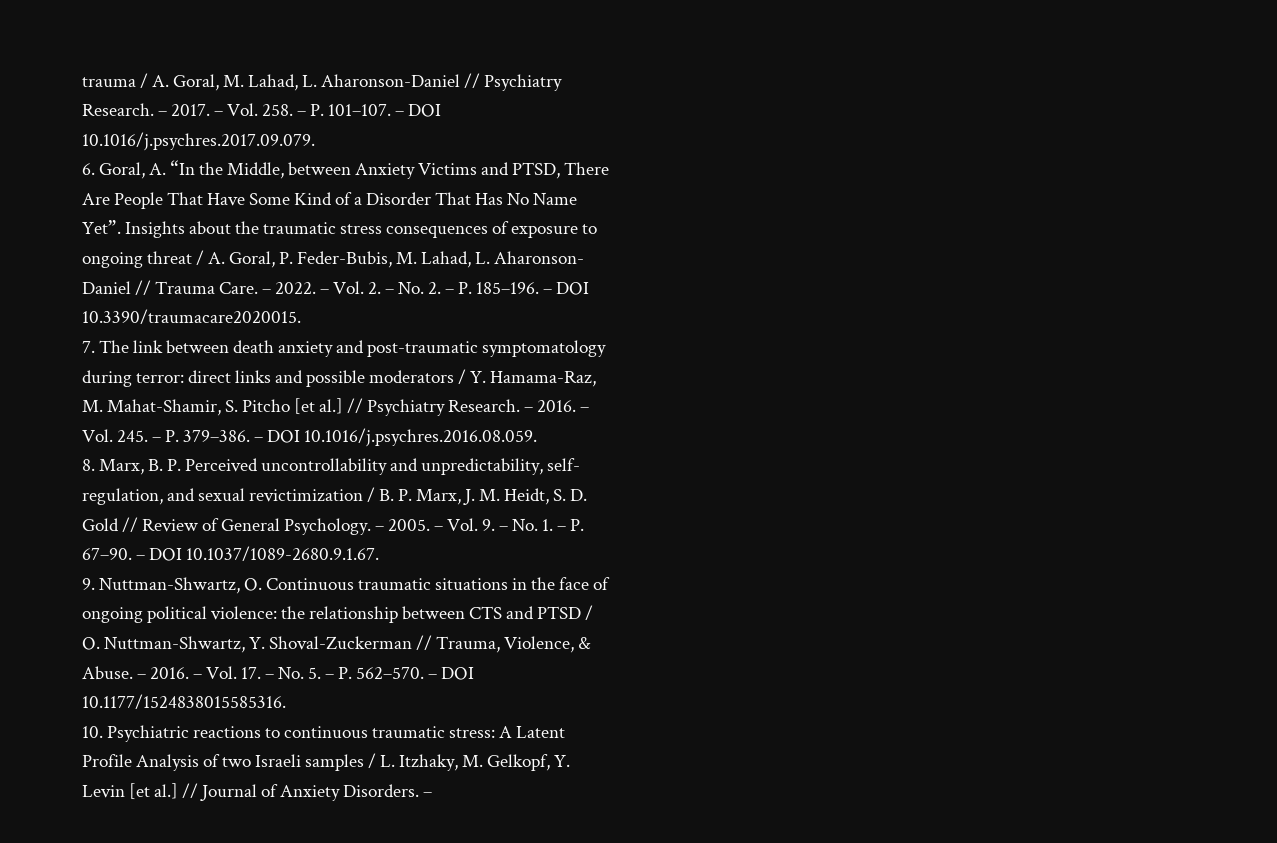trauma / A. Goral, M. Lahad, L. Aharonson-Daniel // Psychiatry Research. – 2017. – Vol. 258. – P. 101–107. – DOI 10.1016/j.psychres.2017.09.079.
6. Goral, A. “In the Middle, between Anxiety Victims and PTSD, There Are People That Have Some Kind of a Disorder That Has No Name Yet”. Insights about the traumatic stress consequences of exposure to ongoing threat / A. Goral, P. Feder-Bubis, M. Lahad, L. Aharonson-Daniel // Trauma Care. – 2022. – Vol. 2. – No. 2. – P. 185–196. – DOI 10.3390/traumacare2020015.
7. The link between death anxiety and post-traumatic symptomatology during terror: direct links and possible moderators / Y. Hamama-Raz, M. Mahat-Shamir, S. Pitcho [et al.] // Psychiatry Research. – 2016. – Vol. 245. – P. 379–386. – DOI 10.1016/j.psychres.2016.08.059.
8. Marx, B. P. Perceived uncontrollability and unpredictability, self-regulation, and sexual revictimization / B. P. Marx, J. M. Heidt, S. D. Gold // Review of General Psychology. – 2005. – Vol. 9. – No. 1. – P. 67–90. – DOI 10.1037/1089-2680.9.1.67.
9. Nuttman-Shwartz, O. Continuous traumatic situations in the face of ongoing political violence: the relationship between CTS and PTSD / O. Nuttman-Shwartz, Y. Shoval-Zuckerman // Trauma, Violence, & Abuse. – 2016. – Vol. 17. – No. 5. – P. 562–570. – DOI 10.1177/1524838015585316.
10. Psychiatric reactions to continuous traumatic stress: A Latent Profile Analysis of two Israeli samples / L. Itzhaky, M. Gelkopf, Y. Levin [et al.] // Journal of Anxiety Disorders. –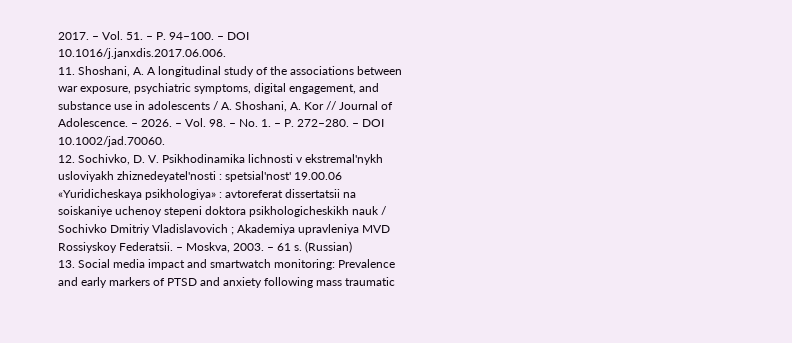2017. – Vol. 51. – P. 94–100. – DOI 10.1016/j.janxdis.2017.06.006.
11. Shoshani, A. A longitudinal study of the associations between war exposure, psychiatric symptoms, digital engagement, and substance use in adolescents / A. Shoshani, A. Kor // Journal of Adolescence. – 2026. – Vol. 98. – No. 1. – P. 272–280. – DOI 10.1002/jad.70060.
12. Sochivko, D. V. Psikhodinamika lichnosti v ekstremal'nykh usloviyakh zhiznedeyatel'nosti : spetsial'nost' 19.00.06 «Yuridicheskaya psikhologiya» : avtoreferat dissertatsii na soiskaniye uchenoy stepeni doktora psikhologicheskikh nauk / Sochivko Dmitriy Vladislavovich ; Akademiya upravleniya MVD Rossiyskoy Federatsii. – Moskva, 2003. – 61 s. (Russian)
13. Social media impact and smartwatch monitoring: Prevalence and early markers of PTSD and anxiety following mass traumatic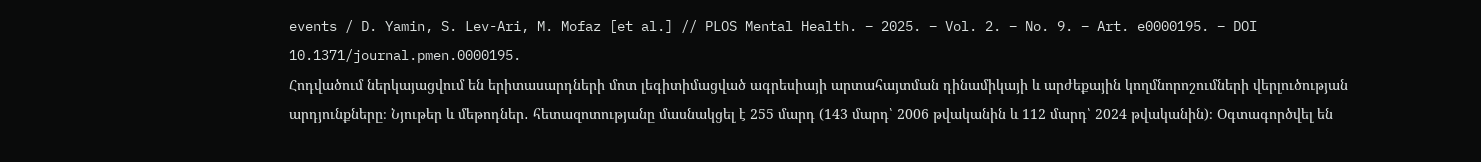events / D. Yamin, S. Lev-Ari, M. Mofaz [et al.] // PLOS Mental Health. – 2025. – Vol. 2. – No. 9. – Art. e0000195. – DOI 10.1371/journal.pmen.0000195.
Հոդվածում ներկայացվում են երիտասարդների մոտ լեգիտիմացված ագրեսիայի արտահայտման դինամիկայի և արժեքային կողմնորոշումների վերլուծության արդյունքները։ Նյութեր և մեթոդներ․ հետազոտությանը մասնակցել է 255 մարդ (143 մարդ՝ 2006 թվականին և 112 մարդ՝ 2024 թվականին)։ Օգտագործվել են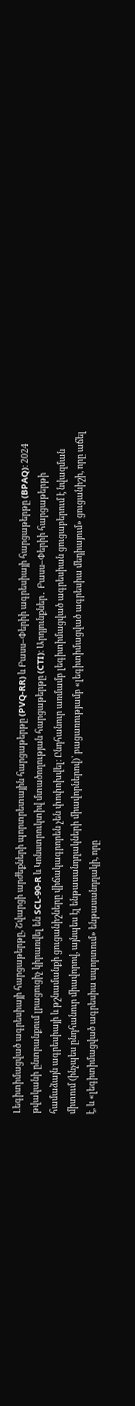Լեգիտիմացված ագրեսիայի հարցաթերթը, Շվարցի արժեքների պորտրետային հարցաթերթը (PVQ-RR) և Բասս–Փերիի ագրեսիայի հարցաթերթը (BPAQ)։ 2024 թվականի ընտրանքում լրացուցիչ կիրառվել են SCL-90-R և Կոնստրուկտիվ մտածողության հարցաթերթը (CTI)։ Արդյունքներ․ Բասս–Փերիի հարցաթերթի համաձայն ագրեսիայի և թշնամանքի ցուցանիշները վիճակագրորեն չեն փոփոխվել։ Ընդհանուր առմամբ լեգիտիմացված ագրեսիան ցուցաբերում է նվազման միտում (ինչպես ընդհանուր միավորով, այնպես էլ ենթասանդղակների միավորներով)՝ բացառությամբ «լեգիտիմացված ագրեսիա մեդիայում» ցուցանիշի, որը աճել է, և «լեգիտիմացված ագրեսիա սպորտում» ենթասանդղակի, որը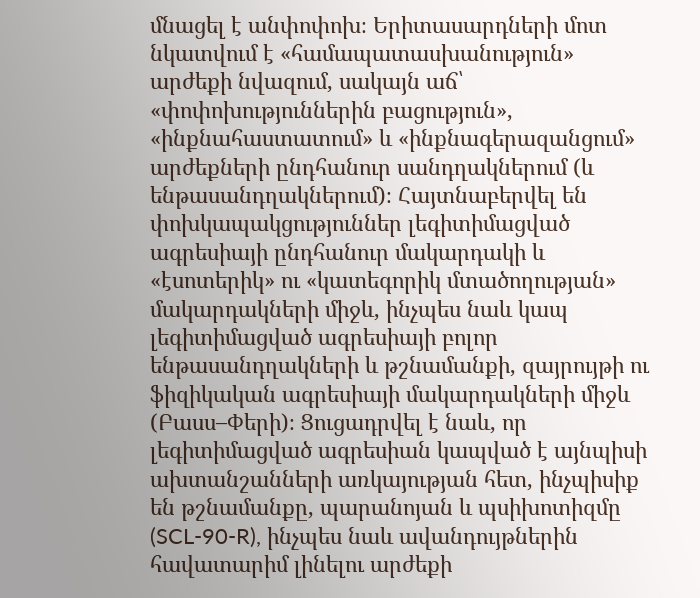մնացել է անփոփոխ։ Երիտասարդների մոտ նկատվում է «համապատասխանություն» արժեքի նվազում, սակայն աճ՝ «փոփոխություններին բացություն», «ինքնահաստատում» և «ինքնագերազանցում» արժեքների ընդհանուր սանդղակներում (և ենթասանդղակներում)։ Հայտնաբերվել են փոխկապակցություններ լեգիտիմացված ագրեսիայի ընդհանուր մակարդակի և «էսոտերիկ» ու «կատեգորիկ մտածողության» մակարդակների միջև, ինչպես նաև կապ լեգիտիմացված ագրեսիայի բոլոր ենթասանդղակների և թշնամանքի, զայրույթի ու ֆիզիկական ագրեսիայի մակարդակների միջև (Բասս–Փերի)։ Ցուցադրվել է նաև, որ լեգիտիմացված ագրեսիան կապված է այնպիսի ախտանշանների առկայության հետ, ինչպիսիք են թշնամանքը, պարանոյան և պսիխոտիզմը (SCL-90-R), ինչպես նաև ավանդույթներին հավատարիմ լինելու արժեքի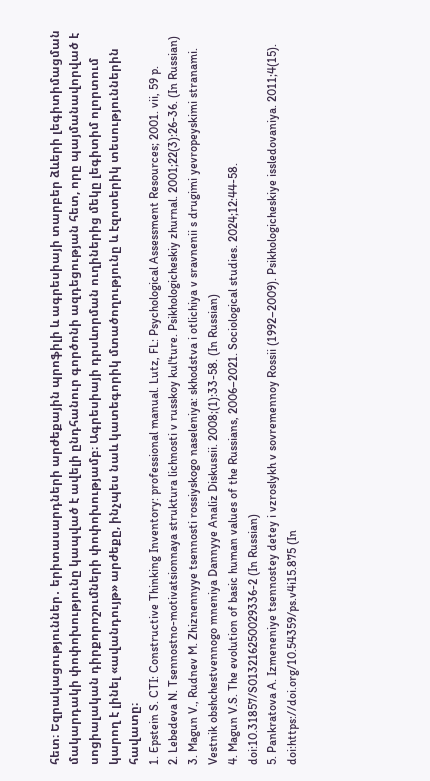հետ։ Եզրակացություններ․ երիտասարդների արժեքային պրոֆիլի և ագրեսիայի տարբեր ձևերի լեգիտիմացման մակարդակի փոփոխությունը կապված է ավելի ընդհանուր գործոնի ազդեցության հետ, որը պայմանավորված է սոցիալական դիրքորոշումների փոփոխությամբ։ Ագրեսիայի դրսևորման ուղիներից մեկը լեգիտիմ ոլորտում կարող է լինել «ավանդույթ» արժեքը, ինչպես նաև կատեգորիկ մտածողությունը և էզոտերիկ տեսություններին հավատը։
1. Epstein S. CTI: Constructive Thinking Inventory: professional manual. Lutz, FL: Psychological Assessment Resources; 2001. vii, 59 p.
2. Lebedeva N. Tsennostno-motivatsionnaya struktura lichnosti v russkoy kul'ture. Psikhologicheskiy zhurnal. 2001;22(3):26-36. (In Russian)
3. Magun V., Rudnev M. Zhiznennyye tsennosti rossiyskogo naseleniya: skhodstva i otlichiya v sravnenii s drugimi yevropeyskimi stranami. Vestnik obshchestvennogo mneniya Dannyye Analiz Diskussii. 2008;(1):33-58. (In Russian)
4. Magun V.S. The evolution of basic human values of the Russians, 2006–2021. Sociological studies. 2024;12:44-58. doi:10.31857/S013216250029336-2 (In Russian)
5. Pankratova A. Izmeneniye tsennostey detey i vzroslykh v sovremennoy Rossii (1992–2009). Psikhologicheskiye issledovaniya. 2011;4(15). doi:https://doi.org/10.54359/ps.v4i15.875 (In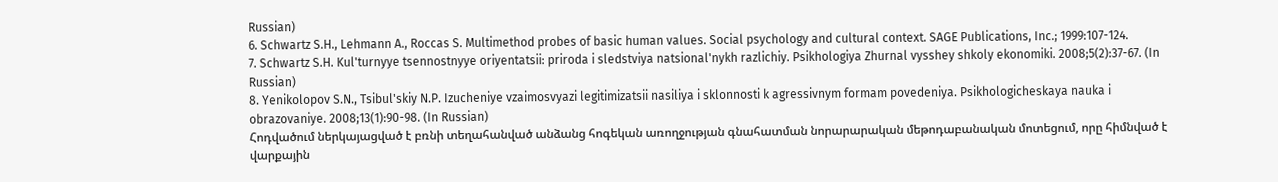Russian)
6. Schwartz S.H., Lehmann A., Roccas S. Multimethod probes of basic human values. Social psychology and cultural context. SAGE Publications, Inc.; 1999:107-124.
7. Schwartz S.H. Kul'turnyye tsennostnyye oriyentatsii: priroda i sledstviya natsional'nykh razlichiy. Psikhologiya Zhurnal vysshey shkoly ekonomiki. 2008;5(2):37-67. (In Russian)
8. Yenikolopov S.N., Tsibul'skiy N.P. Izucheniye vzaimosvyazi legitimizatsii nasiliya i sklonnosti k agressivnym formam povedeniya. Psikhologicheskaya nauka i obrazovaniye. 2008;13(1):90-98. (In Russian)
Հոդվածում ներկայացված է բռնի տեղահանված անձանց հոգեկան առողջության գնահատման նորարարական մեթոդաբանական մոտեցում, որը հիմնված է վարքային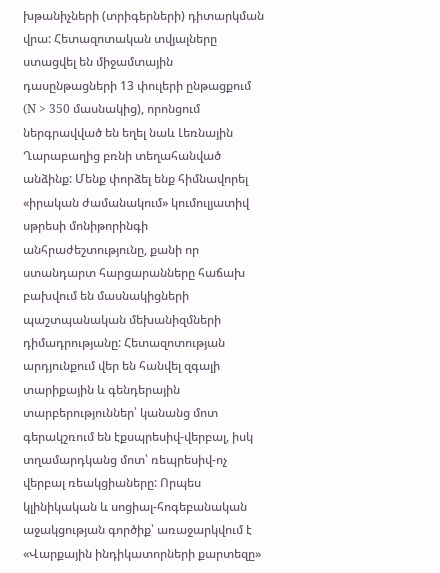խթանիչների (տրիգերների) դիտարկման վրա: Հետազոտական տվյալները ստացվել են միջամտային դասընթացների 13 փուլերի ընթացքում (N > 350 մասնակից), որոնցում ներգրավված են եղել նաև Լեռնային Ղարաբաղից բռնի տեղահանված անձինք: Մենք փորձել ենք հիմնավորել «իրական ժամանակում» կումուլյատիվ սթրեսի մոնիթորինգի անհրաժեշտությունը, քանի որ ստանդարտ հարցարանները հաճախ բախվում են մասնակիցների պաշտպանական մեխանիզմների դիմադրությանը: Հետազոտության արդյունքում վեր են հանվել զգալի տարիքային և գենդերային տարբերություններ՝ կանանց մոտ գերակշռում են էքսպրեսիվ-վերբալ, իսկ տղամարդկանց մոտ՝ ռեպրեսիվ-ոչ վերբալ ռեակցիաները: Որպես կլինիկական և սոցիալ-հոգեբանական աջակցության գործիք՝ առաջարկվում է «Վարքային ինդիկատորների քարտեզը»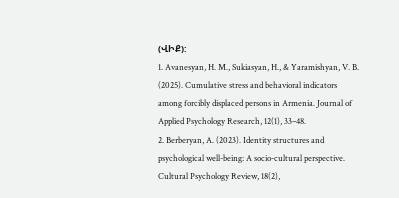(ՎԻՔ):
1. Avanesyan, H. M., Sukiasyan, H., & Yaramishyan, V. B. (2025). Cumulative stress and behavioral indicators among forcibly displaced persons in Armenia. Journal of Applied Psychology Research, 12(1), 33–48.
2. Berberyan, A. (2023). Identity structures and psychological well-being: A socio-cultural perspective. Cultural Psychology Review, 18(2),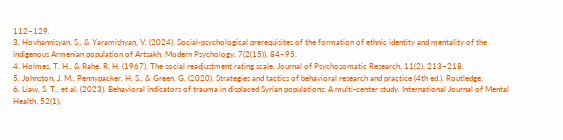112–129.
3. Hovhannisyan, S., & Yaramishyan, V. (2024). Social-psychological prerequisites of the formation of ethnic identity and mentality of the indigenous Armenian population of Artsakh. Modern Psychology, 7(2(15)), 84–95.
4. Holmes, T. H., & Rahe, R. H. (1967). The social readjustment rating scale. Journal of Psychosomatic Research, 11(2), 213–218.
5. Johnston, J. M., Pennypacker, H. S., & Green, G. (2020). Strategies and tactics of behavioral research and practice (4th ed.). Routledge.
6. Liaw, S. T., et al. (2023). Behavioral indicators of trauma in displaced Syrian populations: A multi-center study. International Journal of Mental Health, 52(1),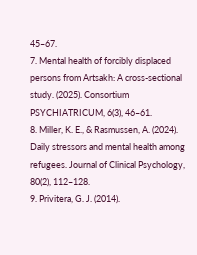45–67.
7. Mental health of forcibly displaced persons from Artsakh: A cross-sectional study. (2025). Consortium PSYCHIATRICUM, 6(3), 46–61.
8. Miller, K. E., & Rasmussen, A. (2024). Daily stressors and mental health among refugees. Journal of Clinical Psychology, 80(2), 112–128.
9. Privitera, G. J. (2014).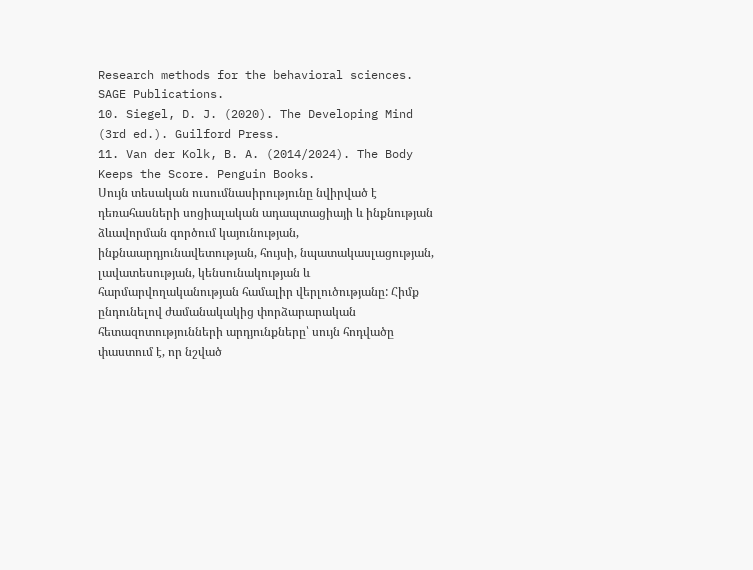Research methods for the behavioral sciences. SAGE Publications.
10. Siegel, D. J. (2020). The Developing Mind (3rd ed.). Guilford Press.
11. Van der Kolk, B. A. (2014/2024). The Body Keeps the Score. Penguin Books.
Սույն տեսական ուսումնասիրությունը նվիրված է դեռահասների սոցիալական ադապտացիայի և ինքնության ձևավորման գործում կայունության, ինքնաարդյունավետության, հույսի, նպատակասլացության, լավատեսության, կենսունակության և հարմարվողականության համալիր վերլուծությանը: Հիմք ընդունելով ժամանակակից փորձարարական հետազոտությունների արդյունքները՝ սույն հոդվածը փաստում է, որ նշված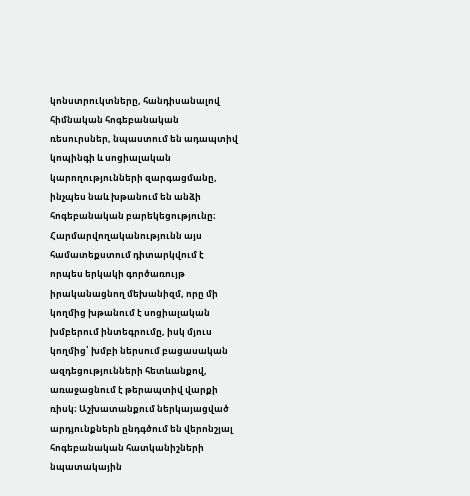կոնստրուկտները, հանդիսանալով հիմնական հոգեբանական ռեսուրսներ, նպաստում են ադապտիվ կոպինգի և սոցիալական կարողությունների զարգացմանը, ինչպես նաև խթանում են անձի հոգեբանական բարեկեցությունը։ Հարմարվողականությունն այս համատեքստում դիտարկվում է որպես երկակի գործառույթ իրականացնող մեխանիզմ, որը մի կողմից խթանում է սոցիալական խմբերում ինտեգրումը, իսկ մյուս կողմից՝ խմբի ներսում բացասական ազդեցությունների հետևանքով, առաջացնում է թերապտիվ վարքի ռիսկ։ Աշխատանքում ներկայացված արդյունքներն ընդգծում են վերոնշյալ հոգեբանական հատկանիշների նպատակային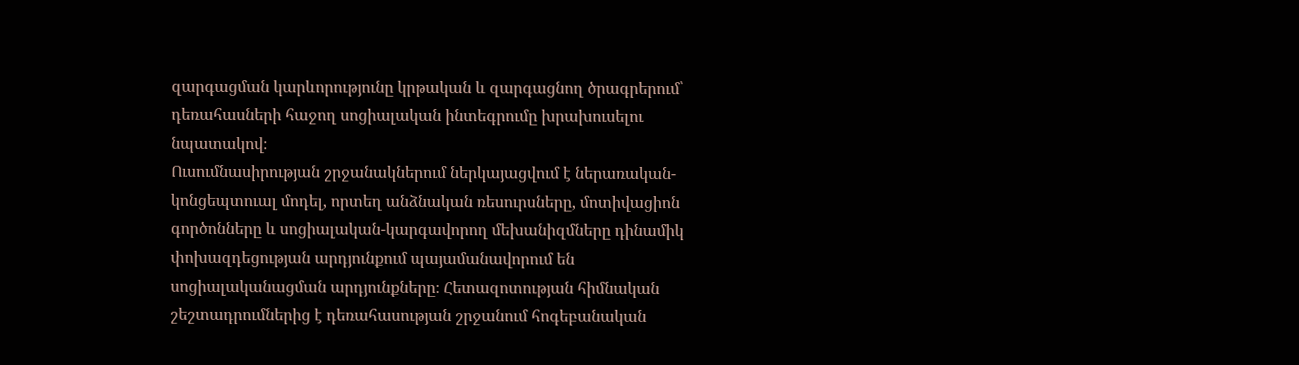զարգացման կարևորությունը կրթական և զարգացնող ծրագրերում՝ դեռահասների հաջող սոցիալական ինտեգրումը խրախուսելու նպատակով։
Ուսումնասիրության շրջանակներում ներկայացվում է ներառական-կոնցեպտուալ մոդել, որտեղ անձնական ռեսուրսները, մոտիվացիոն գործոնները և սոցիալական-կարգավորող մեխանիզմները դինամիկ փոխազդեցության արդյունքում պայամանավորում են սոցիալականացման արդյունքները։ Հետազոտության հիմնական շեշտադրումներից է դեռահասության շրջանում հոգեբանական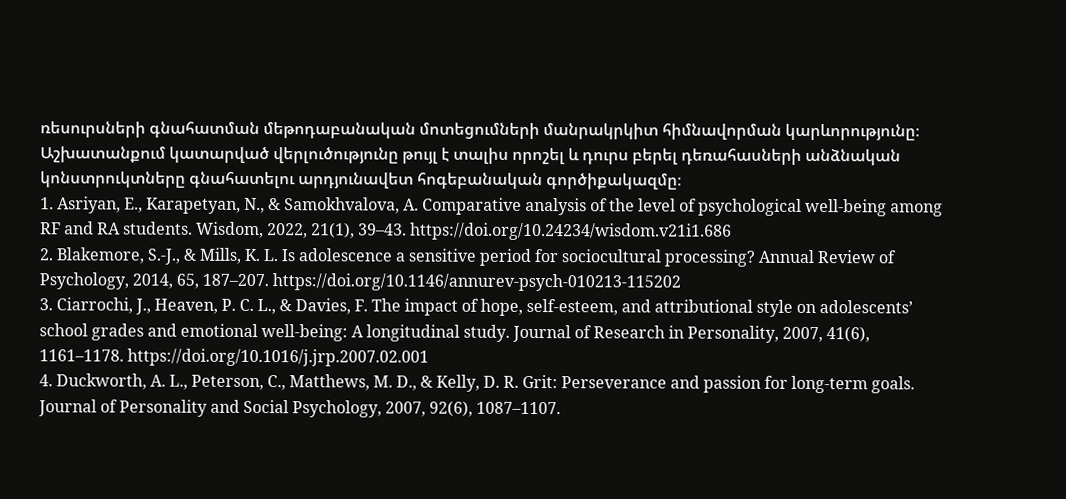ռեսուրսների գնահատման մեթոդաբանական մոտեցումների մանրակրկիտ հիմնավորման կարևորությունը։ Աշխատանքում կատարված վերլուծությունը թույլ է տալիս որոշել և դուրս բերել դեռահասների անձնական կոնստրուկտները գնահատելու արդյունավետ հոգեբանական գործիքակազմը։
1. Asriyan, E., Karapetyan, N., & Samokhvalova, A. Comparative analysis of the level of psychological well-being among RF and RA students. Wisdom, 2022, 21(1), 39–43. https://doi.org/10.24234/wisdom.v21i1.686
2. Blakemore, S.-J., & Mills, K. L. Is adolescence a sensitive period for sociocultural processing? Annual Review of Psychology, 2014, 65, 187–207. https://doi.org/10.1146/annurev-psych-010213-115202
3. Ciarrochi, J., Heaven, P. C. L., & Davies, F. The impact of hope, self-esteem, and attributional style on adolescents’ school grades and emotional well-being: A longitudinal study. Journal of Research in Personality, 2007, 41(6), 1161–1178. https://doi.org/10.1016/j.jrp.2007.02.001
4. Duckworth, A. L., Peterson, C., Matthews, M. D., & Kelly, D. R. Grit: Perseverance and passion for long-term goals. Journal of Personality and Social Psychology, 2007, 92(6), 1087–1107.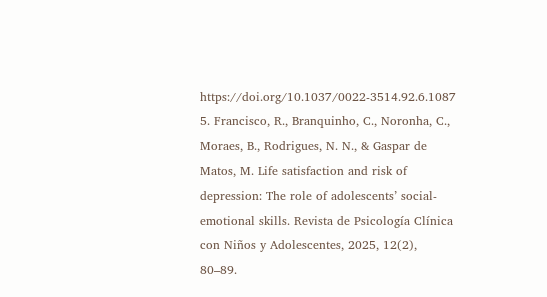https://doi.org/10.1037/0022-3514.92.6.1087
5. Francisco, R., Branquinho, C., Noronha, C., Moraes, B., Rodrigues, N. N., & Gaspar de Matos, M. Life satisfaction and risk of depression: The role of adolescents’ social-emotional skills. Revista de Psicología Clínica con Niños y Adolescentes, 2025, 12(2), 80–89.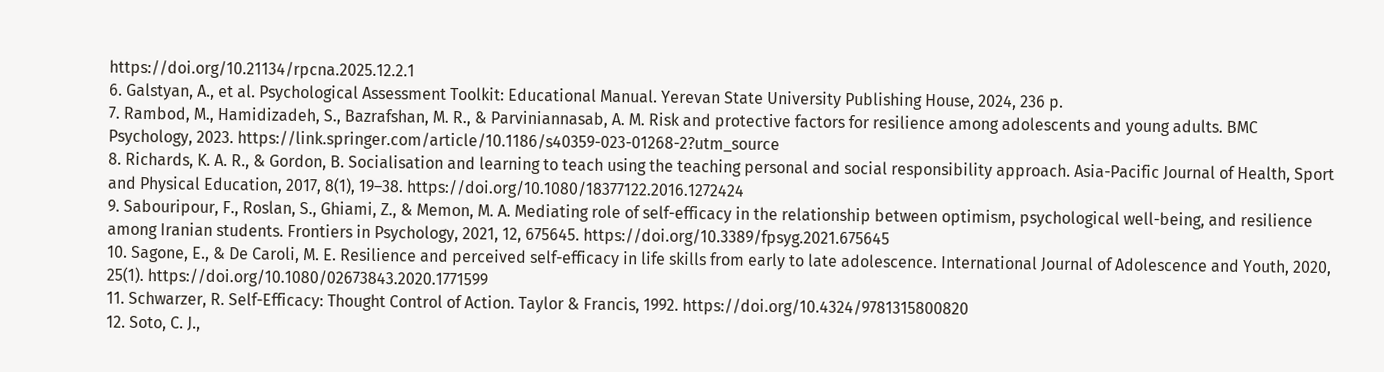https://doi.org/10.21134/rpcna.2025.12.2.1
6. Galstyan, A., et al. Psychological Assessment Toolkit: Educational Manual. Yerevan State University Publishing House, 2024, 236 p.
7. Rambod, M., Hamidizadeh, S., Bazrafshan, M. R., & Parviniannasab, A. M. Risk and protective factors for resilience among adolescents and young adults. BMC Psychology, 2023. https://link.springer.com/article/10.1186/s40359-023-01268-2?utm_source
8. Richards, K. A. R., & Gordon, B. Socialisation and learning to teach using the teaching personal and social responsibility approach. Asia-Pacific Journal of Health, Sport and Physical Education, 2017, 8(1), 19–38. https://doi.org/10.1080/18377122.2016.1272424
9. Sabouripour, F., Roslan, S., Ghiami, Z., & Memon, M. A. Mediating role of self-efficacy in the relationship between optimism, psychological well-being, and resilience among Iranian students. Frontiers in Psychology, 2021, 12, 675645. https://doi.org/10.3389/fpsyg.2021.675645
10. Sagone, E., & De Caroli, M. E. Resilience and perceived self-efficacy in life skills from early to late adolescence. International Journal of Adolescence and Youth, 2020, 25(1). https://doi.org/10.1080/02673843.2020.1771599
11. Schwarzer, R. Self-Efficacy: Thought Control of Action. Taylor & Francis, 1992. https://doi.org/10.4324/9781315800820
12. Soto, C. J.,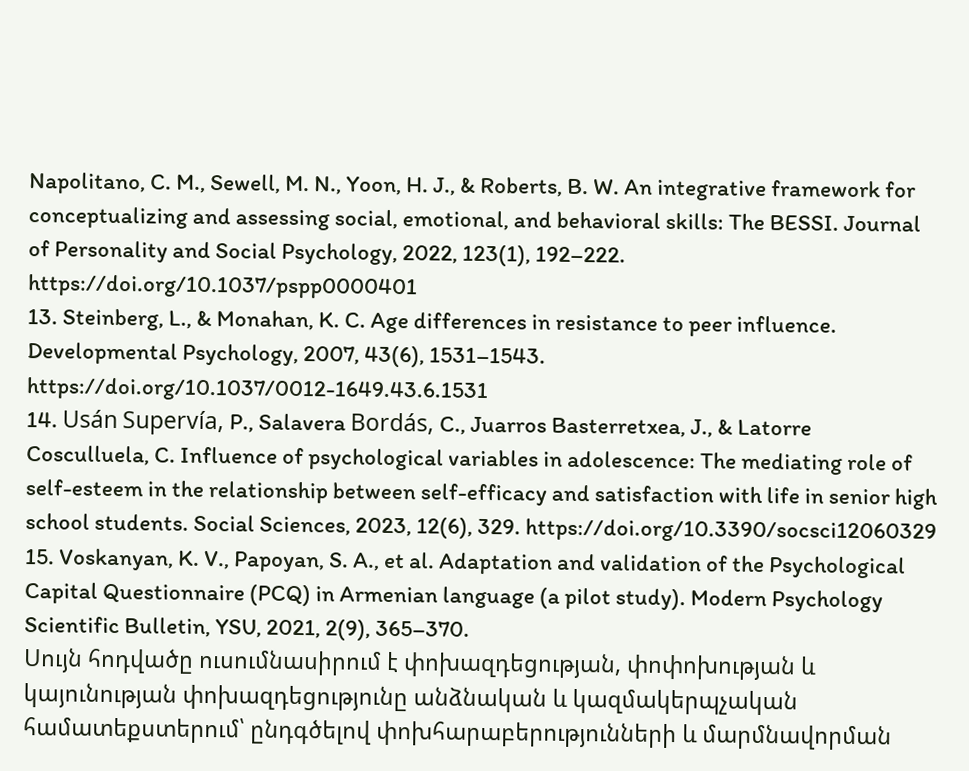Napolitano, C. M., Sewell, M. N., Yoon, H. J., & Roberts, B. W. An integrative framework for conceptualizing and assessing social, emotional, and behavioral skills: The BESSI. Journal of Personality and Social Psychology, 2022, 123(1), 192–222. https://doi.org/10.1037/pspp0000401
13. Steinberg, L., & Monahan, K. C. Age differences in resistance to peer influence. Developmental Psychology, 2007, 43(6), 1531–1543. https://doi.org/10.1037/0012-1649.43.6.1531
14. Usán Supervía, P., Salavera Bordás, C., Juarros Basterretxea, J., & Latorre Cosculluela, C. Influence of psychological variables in adolescence: The mediating role of self-esteem in the relationship between self-efficacy and satisfaction with life in senior high school students. Social Sciences, 2023, 12(6), 329. https://doi.org/10.3390/socsci12060329
15. Voskanyan, K. V., Papoyan, S. A., et al. Adaptation and validation of the Psychological Capital Questionnaire (PCQ) in Armenian language (a pilot study). Modern Psychology Scientific Bulletin, YSU, 2021, 2(9), 365–370.
Սույն հոդվածը ուսումնասիրում է փոխազդեցության, փոփոխության և կայունության փոխազդեցությունը անձնական և կազմակերպչական համատեքստերում՝ ընդգծելով փոխհարաբերությունների և մարմնավորման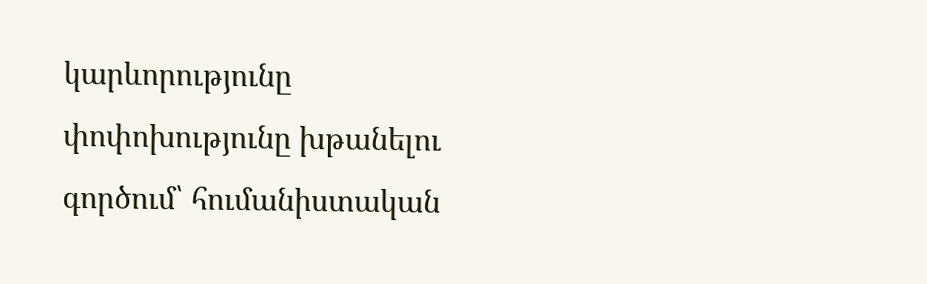կարևորությունը փոփոխությունը խթանելու գործում՝ հումանիստական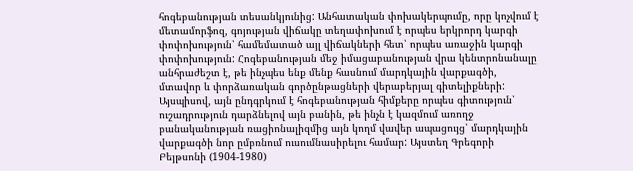հոգեբանության տեսանկյունից: Անհատական փոխակերպումը, որը կոչվում է մետամորֆոզ, գոյության վիճակը տեղափոխում է որպես երկրորդ կարգի փոփոխություն՝ համեմատած այլ վիճակների հետ՝ որպես առաջին կարգի փոփոխություն: Հոգեբանության մեջ իմացաբանության վրա կենտրոնանալը անհրաժեշտ է, թե ինչպես ենք մենք հասնում մարդկային վարքագծի, մտավոր և փորձառական գործընթացների վերաբերյալ գիտելիքների: Այսպիսով, այն ընդգրկում է հոգեբանության հիմքերը որպես գիտություն՝ ուշադրություն դարձնելով այն բանին, թե ինչն է կազմում առողջ բանականության ռացիոնալիզմից այն կողմ վավեր ապացույց՝ մարդկային վարքագծի նոր ըմբռնում ուսումնասիրելու համար: Այստեղ Գրեգորի Բեյթսոնի (1904-1980)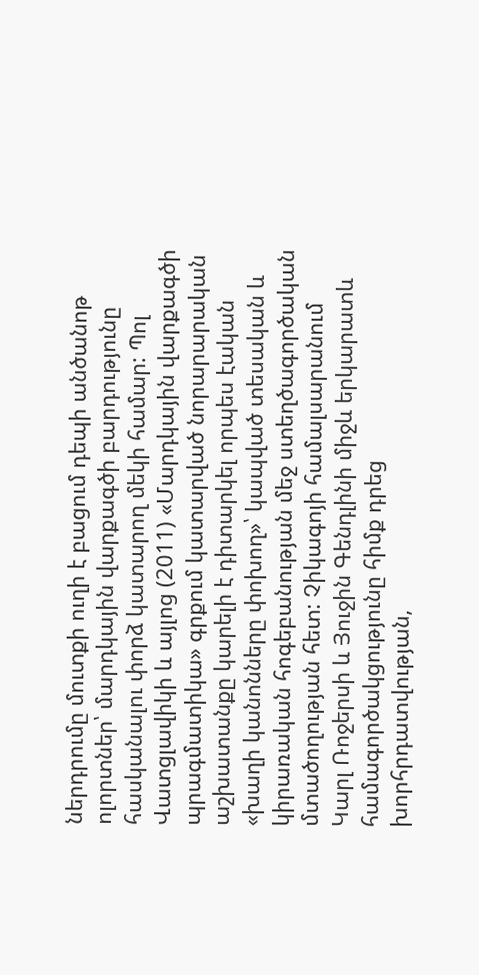ներդրումը մուտքի ուղի է բացում դեպի անծանոթ ոլորտներ՝ մարդկային վարքագծի բարդությունը հասկանալու փորձ կատարող մեկի համար: Պոլ Վատցլավիկի և այլոց (2011) «Մարդկային վարքագծի պրագմատիկա» գրքում կատարված նորարարական աշխատանքը կարելի է դիտարկել որպես էական «խաղի կանոնները փոխող»՝ կապված տեսական և կիրառական հոգեբանության մեջ ստեղծագործական մտածողության հետ: Չիկագոյի համալսարանում Կարլ Ռոջերսի և Յուջին Գենդլինի միջև երկարատև համագործակցությունը հիմք դրեց խորհրդատվության,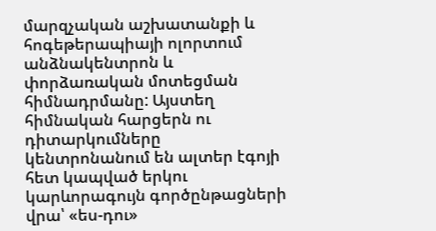մարզչական աշխատանքի և հոգեթերապիայի ոլորտում անձնակենտրոն և փորձառական մոտեցման հիմնադրմանը: Այստեղ հիմնական հարցերն ու դիտարկումները կենտրոնանում են ալտեր էգոյի հետ կապված երկու կարևորագույն գործընթացների վրա՝ «ես-դու»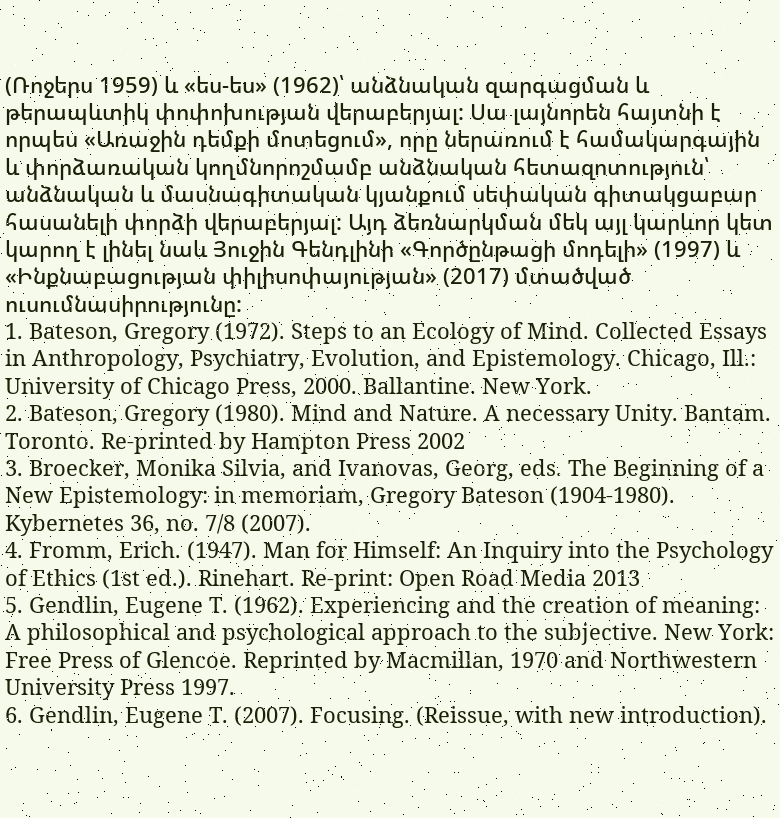(Ռոջերս 1959) և «ես-ես» (1962)՝ անձնական զարգացման և թերապևտիկ փոփոխության վերաբերյալ: Սա լայնորեն հայտնի է որպես «Առաջին դեմքի մոտեցում», որը ներառում է համակարգային և փորձառական կողմնորոշմամբ անձնական հետազոտություն՝ անձնական և մասնագիտական կյանքում սեփական գիտակցաբար հասանելի փորձի վերաբերյալ: Այդ ձեռնարկման մեկ այլ կարևոր կետ կարող է լինել նաև Յուջին Գենդլինի «Գործընթացի մոդելի» (1997) և «Ինքնաբացության փիլիսոփայության» (2017) մտածված ուսումնասիրությունը:
1. Bateson, Gregory (1972). Steps to an Ecology of Mind. Collected Essays in Anthropology, Psychiatry, Evolution, and Epistemology. Chicago, Ill.: University of Chicago Press, 2000. Ballantine. New York.
2. Bateson, Gregory (1980). Mind and Nature. A necessary Unity. Bantam. Toronto. Re-printed by Hampton Press 2002
3. Broecker, Monika Silvia, and Ivanovas, Georg, eds. The Beginning of a New Epistemology: in memoriam, Gregory Bateson (1904-1980). Kybernetes 36, no. 7/8 (2007).
4. Fromm, Erich. (1947). Man for Himself: An Inquiry into the Psychology of Ethics (1st ed.). Rinehart. Re-print: Open Road Media 2013
5. Gendlin, Eugene T. (1962). Experiencing and the creation of meaning: A philosophical and psychological approach to the subjective. New York: Free Press of Glencoe. Reprinted by Macmillan, 1970 and Northwestern University Press 1997.
6. Gendlin, Eugene T. (2007). Focusing. (Reissue, with new introduction).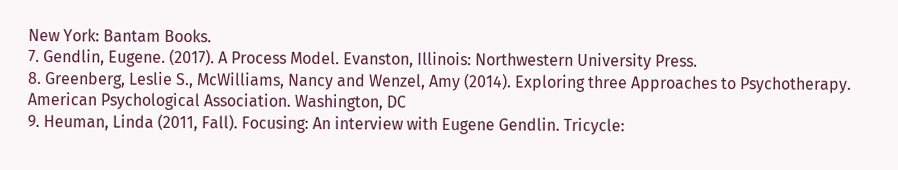New York: Bantam Books.
7. Gendlin, Eugene. (2017). A Process Model. Evanston, Illinois: Northwestern University Press.
8. Greenberg, Leslie S., McWilliams, Nancy and Wenzel, Amy (2014). Exploring three Approaches to Psychotherapy. American Psychological Association. Washington, DC
9. Heuman, Linda (2011, Fall). Focusing: An interview with Eugene Gendlin. Tricycle: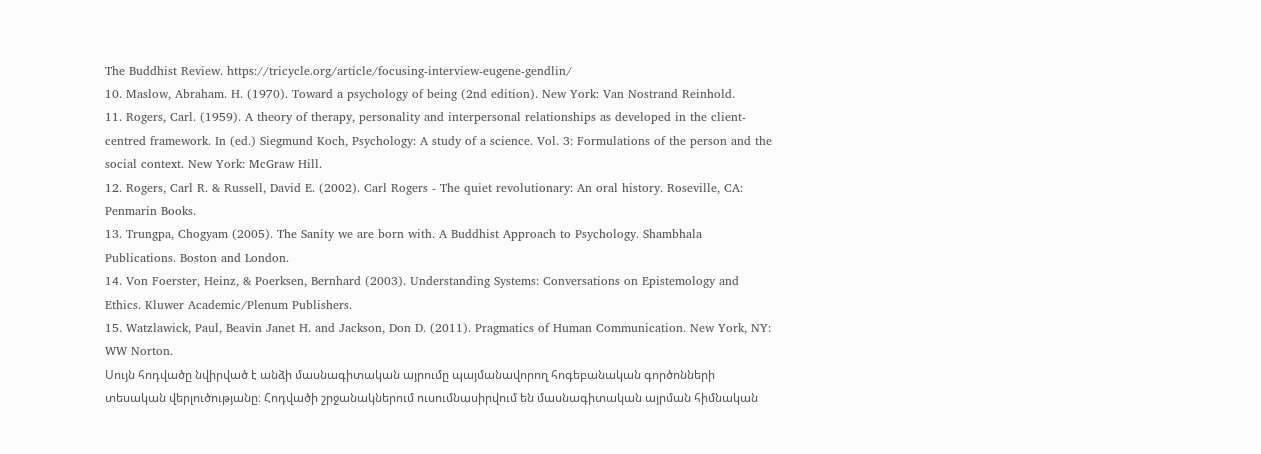The Buddhist Review. https://tricycle.org/article/focusing-interview-eugene-gendlin/
10. Maslow, Abraham. H. (1970). Toward a psychology of being (2nd edition). New York: Van Nostrand Reinhold.
11. Rogers, Carl. (1959). A theory of therapy, personality and interpersonal relationships as developed in the client-centred framework. In (ed.) Siegmund Koch, Psychology: A study of a science. Vol. 3: Formulations of the person and the social context. New York: McGraw Hill.
12. Rogers, Carl R. & Russell, David E. (2002). Carl Rogers - The quiet revolutionary: An oral history. Roseville, CA: Penmarin Books.
13. Trungpa, Chogyam (2005). The Sanity we are born with. A Buddhist Approach to Psychology. Shambhala Publications. Boston and London.
14. Von Foerster, Heinz, & Poerksen, Bernhard (2003). Understanding Systems: Conversations on Epistemology and Ethics. Kluwer Academic/Plenum Publishers.
15. Watzlawick, Paul, Beavin Janet H. and Jackson, Don D. (2011). Pragmatics of Human Communication. New York, NY: WW Norton.
Սույն հոդվածը նվիրված է անձի մասնագիտական այրումը պայմանավորող հոգեբանական գործոնների տեսական վերլուծությանը։ Հոդվածի շրջանակներում ուսումնասիրվում են մասնագիտական այրման հիմնական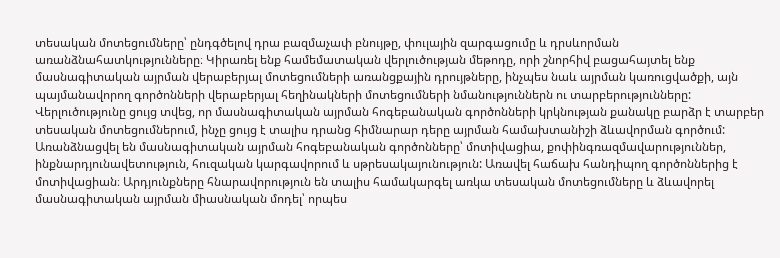տեսական մոտեցումները՝ ընդգծելով դրա բազմաչափ բնույթը, փուլային զարգացումը և դրսևորման առանձնահատկությունները։ Կիրառել ենք համեմատական վերլուծության մեթոդը, որի շնորհիվ բացահայտել ենք մասնագիտական այրման վերաբերյալ մոտեցումների առանցքային դրույթները, ինչպես նաև այրման կառուցվածքի, այն պայմանավորող գործոնների վերաբերյալ հեղինակների մոտեցումների նմանություններն ու տարբերությունները: Վերլուծությունը ցույց տվեց, որ մասնագիտական այրման հոգեբանական գործոնների կրկնության քանակը բարձր է տարբեր տեսական մոտեցումներում, ինչը ցույց է տալիս դրանց հիմնարար դերը այրման համախտանիշի ձևավորման գործում: Առանձնացվել են մասնագիտական այրման հոգեբանական գործոնները՝ մոտիվացիա, քոփինգռազմավարություններ, ինքնարդյունավետություն, հուզական կարգավորում և սթրեսակայունություն: Առավել հաճախ հանդիպող գործոններից է մոտիվացիան։ Արդյունքները հնարավորություն են տալիս համակարգել առկա տեսական մոտեցումները և ձևավորել մասնագիտական այրման միասնական մոդել՝ որպես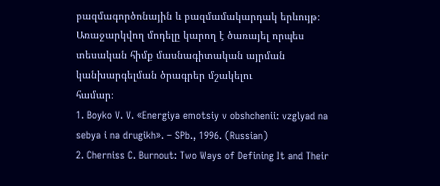բազմագործոնային և բազմամակարդակ երևույթ։ Առաջարկվող մոդելը կարող է ծառայել որպես տեսական հիմք մասնագիտական այրման կանխարգելման ծրագրեր մշակելու
համար։
1. Boyko V. V. «Energiya emotsiy v obshchenii: vzglyad na sebya i na drugikh». – SPb., 1996. (Russian)
2. Cherniss C. Burnout: Two Ways of Defining It and Their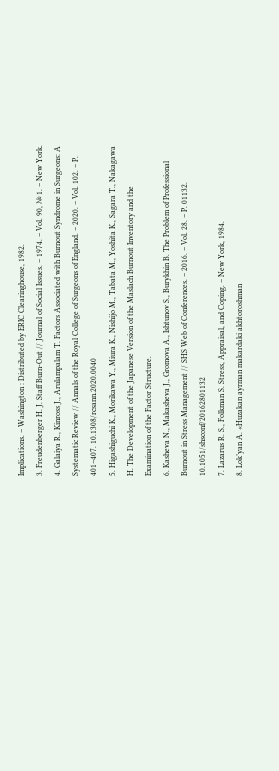Implications. – Washington : Distributed by ERIC Clearinghouse, 1982.
3. Freudenberger H. J. Staff Burn-Out // Journal of Social Issues. – 1974. – Vol. 90, № 1. – New York.
4. Galaiya R., Kinross J., Arulampalam T. Factors Associated with Burnout Syndrome in Surgeons: A Systematic Review // Annals of the Royal College of Surgeons of England. – 2020. – Vol. 102. – P. 401–407. 10.1308/rcsann.2020.0040
5. Higashiguchi K., Morikawa Y., Miura K., Nishijo M., Tabata M., Yoshita K., Sagara T., Nakagawa H. The Development of the Japanese Version of the Maslach Burnout Inventory and the Examination of the Factor Structure.
6. Kasheva N., Makasheva J., Gromova A., Ishtunov S., Burykhin B. The Problem of Professional Burnout in Stress Management // SHS Web of Conferences. – 2016. – Vol. 28. – P. 01132. 10.1051/shsconf/20162801132
7. Lazarus R. S., Folkman S. Stress, Appraisal, and Coping. – New York, 1984.
8. Lok’yan A. «Huzakan ayrman makardaki akhtoroshman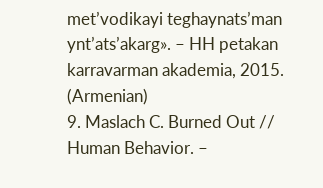met’vodikayi teghaynats’man ynt’ats’akarg». – HH petakan karravarman akademia, 2015. (Armenian)
9. Maslach C. Burned Out // Human Behavior. –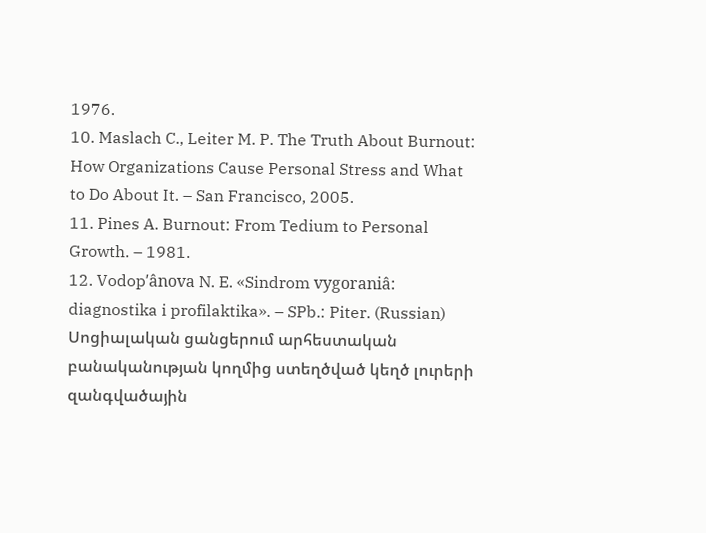1976.
10. Maslach C., Leiter M. P. The Truth About Burnout: How Organizations Cause Personal Stress and What to Do About It. – San Francisco, 2005.
11. Pines A. Burnout: From Tedium to Personal Growth. – 1981.
12. Vodopʹânova N. E. «Sindrom vygoraniâ: diagnostika i profilaktika». – SPb.: Piter. (Russian)
Սոցիալական ցանցերում արհեստական բանականության կողմից ստեղծված կեղծ լուրերի զանգվածային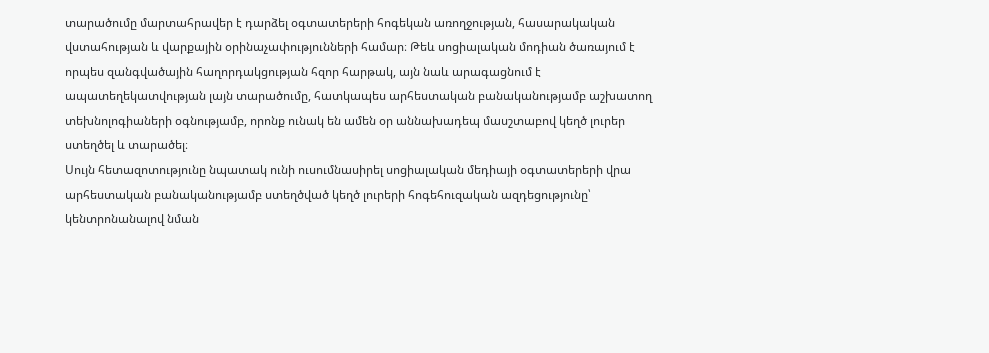տարածումը մարտահրավեր է դարձել օգտատերերի հոգեկան առողջության, հասարակական վստահության և վարքային օրինաչափությունների համար։ Թեև սոցիալական մոդիան ծառայում է որպես զանգվածային հաղորդակցության հզոր հարթակ, այն նաև արագացնում է ապատեղեկատվության լայն տարածումը, հատկապես արհեստական բանականությամբ աշխատող տեխնոլոգիաների օգնությամբ, որոնք ունակ են ամեն օր աննախադեպ մասշտաբով կեղծ լուրեր ստեղծել և տարածել։
Սույն հետազոտությունը նպատակ ունի ուսումնասիրել սոցիալական մեդիայի օգտատերերի վրա արհեստական բանականությամբ ստեղծված կեղծ լուրերի հոգեհուզական ազդեցությունը՝ կենտրոնանալով նման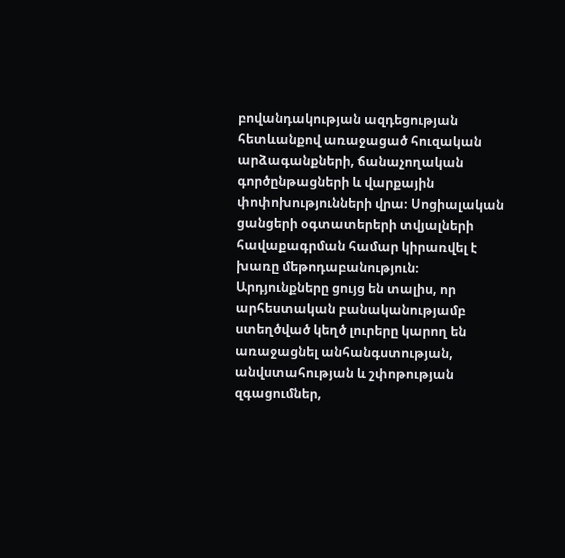բովանդակության ազդեցության հետևանքով առաջացած հուզական արձագանքների, ճանաչողական գործընթացների և վարքային փոփոխությունների վրա։ Սոցիալական ցանցերի օգտատերերի տվյալների հավաքագրման համար կիրառվել է խառը մեթոդաբանություն։ Արդյունքները ցույց են տալիս, որ արհեստական բանականությամբ ստեղծված կեղծ լուրերը կարող են առաջացնել անհանգստության, անվստահության և շփոթության զգացումներ,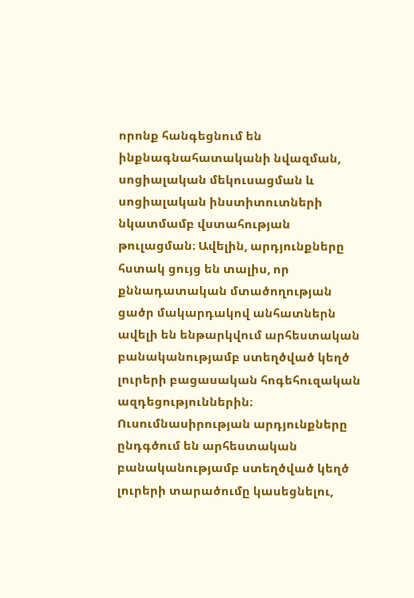որոնք հանգեցնում են ինքնագնահատականի նվազման, սոցիալական մեկուսացման և սոցիալական ինստիտուտների նկատմամբ վստահության թուլացման։ Ավելին, արդյունքները հստակ ցույց են տալիս, որ քննադատական մտածողության ցածր մակարդակով անհատներն ավելի են ենթարկվում արհեստական բանականությամբ ստեղծված կեղծ լուրերի բացասական հոգեհուզական ազդեցություններին։ Ուսումնասիրության արդյունքները ընդգծում են արհեստական բանականությամբ ստեղծված կեղծ լուրերի տարածումը կասեցնելու,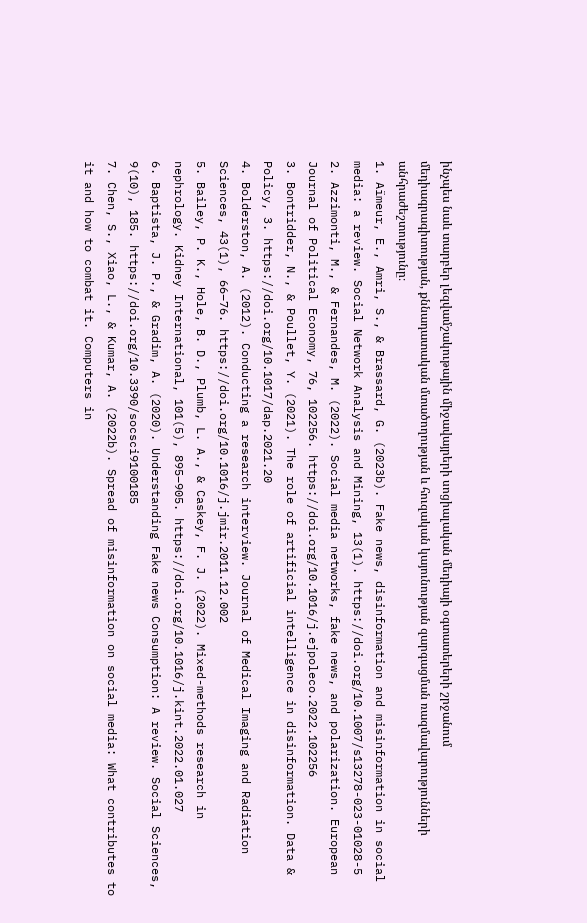ինչպես նաև տարբեր լեզվամշակութային միջավայրերի սոցիալական մեդիայի օգտատերերի շրջանում մեդիագրագիտության, քննադատական մտածողության և հուզական կայունության զարգացման ռազմավարությունների անհրաժեշտությունը։
1. Aïmeur, E., Amri, S., & Brassard, G. (2023b). Fake news, disinformation and misinformation in social media: a review. Social Network Analysis and Mining, 13(1). https://doi.org/10.1007/s13278-023-01028-5
2. Azzimonti, M., & Fernandes, M. (2022). Social media networks, fake news, and polarization. European Journal of Political Economy, 76, 102256. https://doi.org/10.1016/j.ejpoleco.2022.102256
3. Bontridder, N., & Poullet, Y. (2021). The role of artificial intelligence in disinformation. Data & Policy, 3. https://doi.org/10.1017/dap.2021.20
4. Bolderston, A. (2012). Conducting a research interview. Journal of Medical Imaging and Radiation Sciences, 43(1), 66–76. https://doi.org/10.1016/j.jmir.2011.12.002
5. Bailey, P. K., Hole, B. D., Plumb, L. A., & Caskey, F. J. (2022). Mixed-methods research in nephrology. Kidney International, 101(5), 895–905. https://doi.org/10.1016/j.kint.2022.01.027
6. Baptista, J. P., & Gradim, A. (2020). Understanding Fake news Consumption: A review. Social Sciences, 9(10), 185. https://doi.org/10.3390/socsci9100185
7. Chen, S., Xiao, L., & Kumar, A. (2022b). Spread of misinformation on social media: What contributes to it and how to combat it. Computers in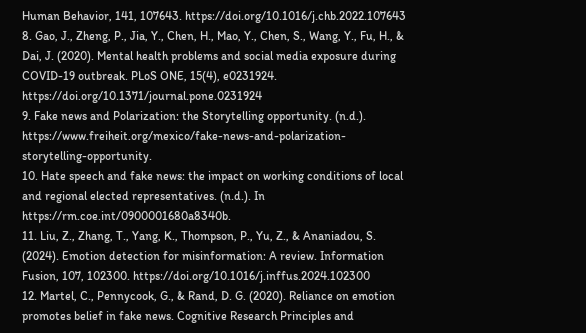Human Behavior, 141, 107643. https://doi.org/10.1016/j.chb.2022.107643
8. Gao, J., Zheng, P., Jia, Y., Chen, H., Mao, Y., Chen, S., Wang, Y., Fu, H., & Dai, J. (2020). Mental health problems and social media exposure during COVID-19 outbreak. PLoS ONE, 15(4), e0231924. https://doi.org/10.1371/journal.pone.0231924
9. Fake news and Polarization: the Storytelling opportunity. (n.d.). https://www.freiheit.org/mexico/fake-news-and-polarization-storytelling-opportunity.
10. Hate speech and fake news: the impact on working conditions of local and regional elected representatives. (n.d.). In https://rm.coe.int/0900001680a8340b.
11. Liu, Z., Zhang, T., Yang, K., Thompson, P., Yu, Z., & Ananiadou, S. (2024). Emotion detection for misinformation: A review. Information Fusion, 107, 102300. https://doi.org/10.1016/j.inffus.2024.102300
12. Martel, C., Pennycook, G., & Rand, D. G. (2020). Reliance on emotion promotes belief in fake news. Cognitive Research Principles and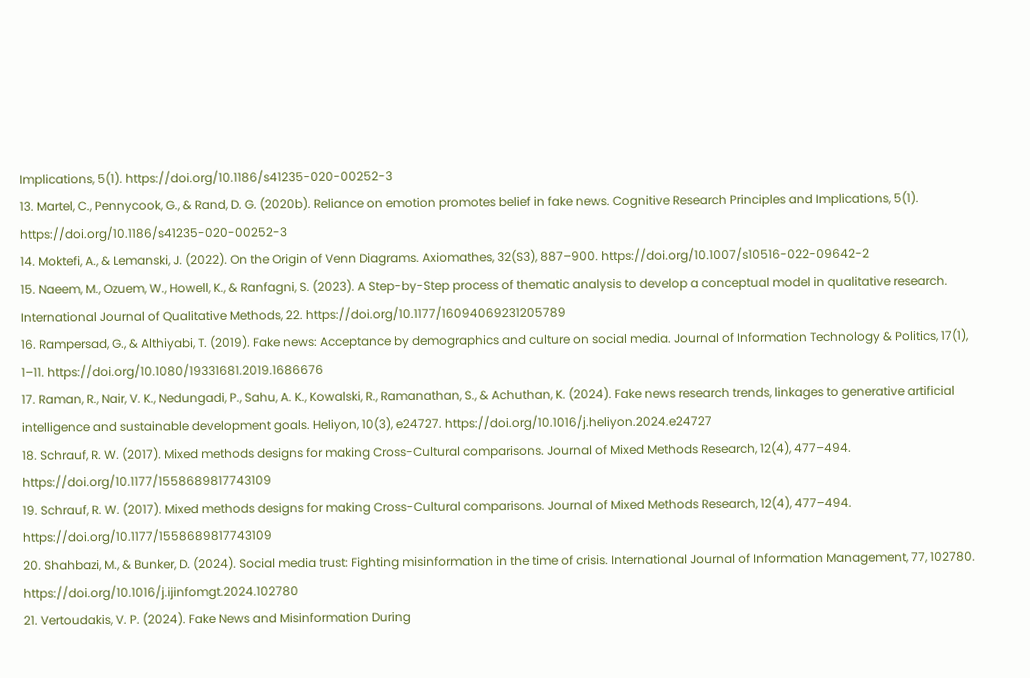Implications, 5(1). https://doi.org/10.1186/s41235-020-00252-3
13. Martel, C., Pennycook, G., & Rand, D. G. (2020b). Reliance on emotion promotes belief in fake news. Cognitive Research Principles and Implications, 5(1). https://doi.org/10.1186/s41235-020-00252-3
14. Moktefi, A., & Lemanski, J. (2022). On the Origin of Venn Diagrams. Axiomathes, 32(S3), 887–900. https://doi.org/10.1007/s10516-022-09642-2
15. Naeem, M., Ozuem, W., Howell, K., & Ranfagni, S. (2023). A Step-by-Step process of thematic analysis to develop a conceptual model in qualitative research. International Journal of Qualitative Methods, 22. https://doi.org/10.1177/16094069231205789
16. Rampersad, G., & Althiyabi, T. (2019). Fake news: Acceptance by demographics and culture on social media. Journal of Information Technology & Politics, 17(1), 1–11. https://doi.org/10.1080/19331681.2019.1686676
17. Raman, R., Nair, V. K., Nedungadi, P., Sahu, A. K., Kowalski, R., Ramanathan, S., & Achuthan, K. (2024). Fake news research trends, linkages to generative artificial intelligence and sustainable development goals. Heliyon, 10(3), e24727. https://doi.org/10.1016/j.heliyon.2024.e24727
18. Schrauf, R. W. (2017). Mixed methods designs for making Cross-Cultural comparisons. Journal of Mixed Methods Research, 12(4), 477–494. https://doi.org/10.1177/1558689817743109
19. Schrauf, R. W. (2017). Mixed methods designs for making Cross-Cultural comparisons. Journal of Mixed Methods Research, 12(4), 477–494. https://doi.org/10.1177/1558689817743109
20. Shahbazi, M., & Bunker, D. (2024). Social media trust: Fighting misinformation in the time of crisis. International Journal of Information Management, 77, 102780. https://doi.org/10.1016/j.ijinfomgt.2024.102780
21. Vertoudakis, V. P. (2024). Fake News and Misinformation During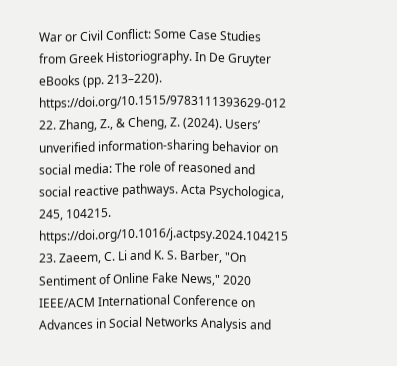War or Civil Conflict: Some Case Studies from Greek Historiography. In De Gruyter eBooks (pp. 213–220). https://doi.org/10.1515/9783111393629-012
22. Zhang, Z., & Cheng, Z. (2024). Users’ unverified information-sharing behavior on social media: The role of reasoned and social reactive pathways. Acta Psychologica, 245, 104215. https://doi.org/10.1016/j.actpsy.2024.104215
23. Zaeem, C. Li and K. S. Barber, "On Sentiment of Online Fake News," 2020 IEEE/ACM International Conference on Advances in Social Networks Analysis and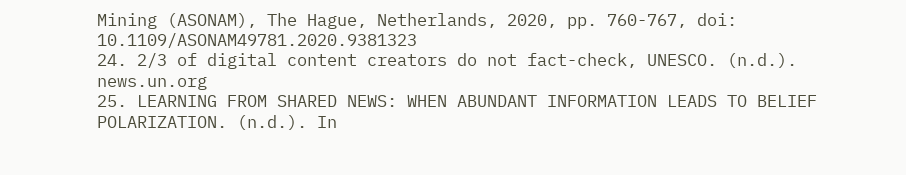Mining (ASONAM), The Hague, Netherlands, 2020, pp. 760-767, doi: 10.1109/ASONAM49781.2020.9381323
24. 2/3 of digital content creators do not fact-check, UNESCO. (n.d.). news.un.org
25. LEARNING FROM SHARED NEWS: WHEN ABUNDANT INFORMATION LEADS TO BELIEF POLARIZATION. (n.d.). In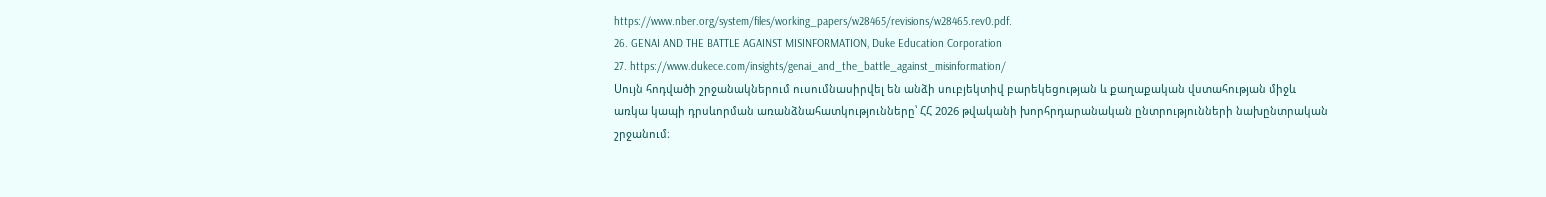https://www.nber.org/system/files/working_papers/w28465/revisions/w28465.rev0.pdf.
26. GENAI AND THE BATTLE AGAINST MISINFORMATION, Duke Education Corporation
27. https://www.dukece.com/insights/genai_and_the_battle_against_misinformation/
Սույն հոդվածի շրջանակներում ուսումնասիրվել են անձի սուբյեկտիվ բարեկեցության և քաղաքական վստահության միջև առկա կապի դրսևորման առանձնահատկությունները՝ ՀՀ 2026 թվականի խորհրդարանական ընտրությունների նախընտրական շրջանում։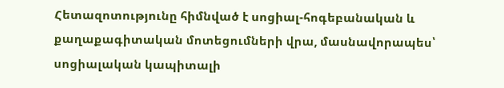Հետազոտությունը հիմնված է սոցիալ-հոգեբանական և քաղաքագիտական մոտեցումների վրա, մասնավորապես՝ սոցիալական կապիտալի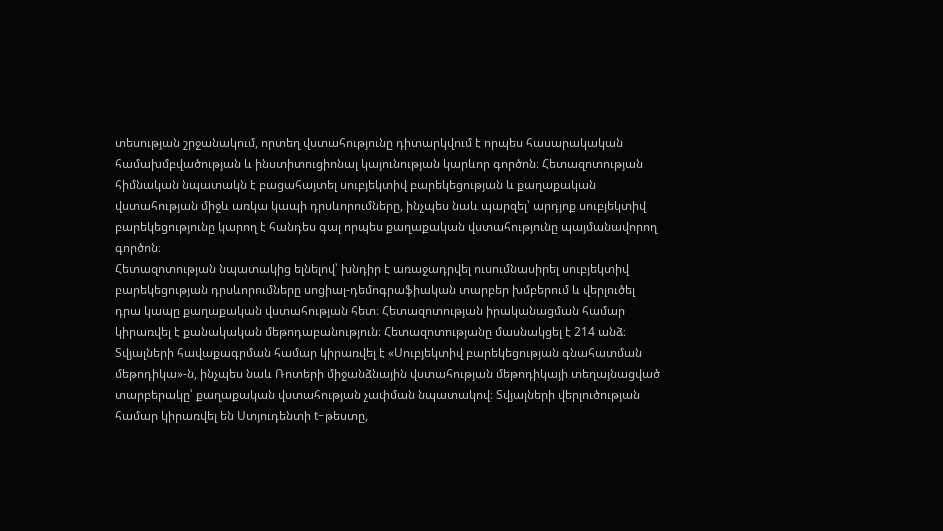տեսության շրջանակում, որտեղ վստահությունը դիտարկվում է որպես հասարակական համախմբվածության և ինստիտուցիոնալ կայունության կարևոր գործոն։ Հետազոտության հիմնական նպատակն է բացահայտել սուբյեկտիվ բարեկեցության և քաղաքական վստահության միջև առկա կապի դրսևորումները, ինչպես նաև պարզել՝ արդյոք սուբյեկտիվ բարեկեցությունը կարող է հանդես գալ որպես քաղաքական վստահությունը պայմանավորող գործոն։
Հետազոտության նպատակից ելնելով՝ խնդիր է առաջադրվել ուսումնասիրել սուբյեկտիվ բարեկեցության դրսևորումները սոցիալ-դեմոգրաֆիական տարբեր խմբերում և վերլուծել դրա կապը քաղաքական վստահության հետ։ Հետազոտության իրականացման համար կիրառվել է քանակական մեթոդաբանություն։ Հետազոտությանը մասնակցել է 214 անձ։ Տվյալների հավաքագրման համար կիրառվել է «Սուբյեկտիվ բարեկեցության գնահատման մեթոդիկա»-ն, ինչպես նաև Ռոտերի միջանձնային վստահության մեթոդիկայի տեղայնացված տարբերակը՝ քաղաքական վստահության չափման նպատակով։ Տվյալների վերլուծության համար կիրառվել են Ստյուդենտի t-թեստը,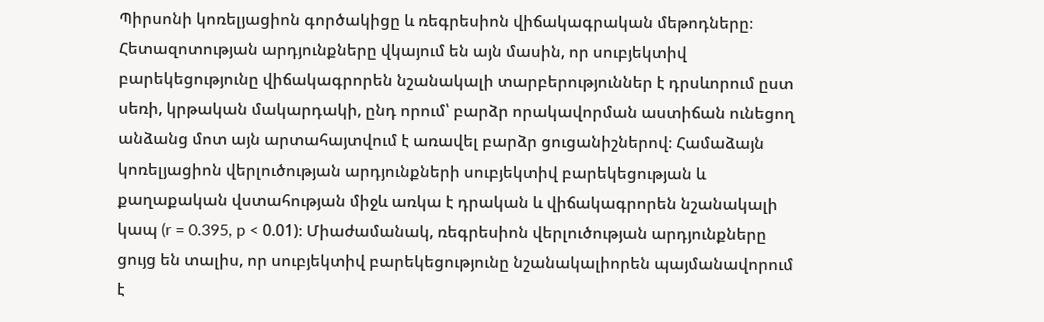Պիրսոնի կոռելյացիոն գործակիցը և ռեգրեսիոն վիճակագրական մեթոդները։
Հետազոտության արդյունքները վկայում են այն մասին, որ սուբյեկտիվ բարեկեցությունը վիճակագրորեն նշանակալի տարբերություններ է դրսևորում ըստ սեռի, կրթական մակարդակի, ընդ որում՝ բարձր որակավորման աստիճան ունեցող անձանց մոտ այն արտահայտվում է առավել բարձր ցուցանիշներով։ Համաձայն կոռելյացիոն վերլուծության արդյունքների սուբյեկտիվ բարեկեցության և քաղաքական վստահության միջև առկա է դրական և վիճակագրորեն նշանակալի կապ (r = 0.395, p < 0.01)։ Միաժամանակ, ռեգրեսիոն վերլուծության արդյունքները ցույց են տալիս, որ սուբյեկտիվ բարեկեցությունը նշանակալիորեն պայմանավորում է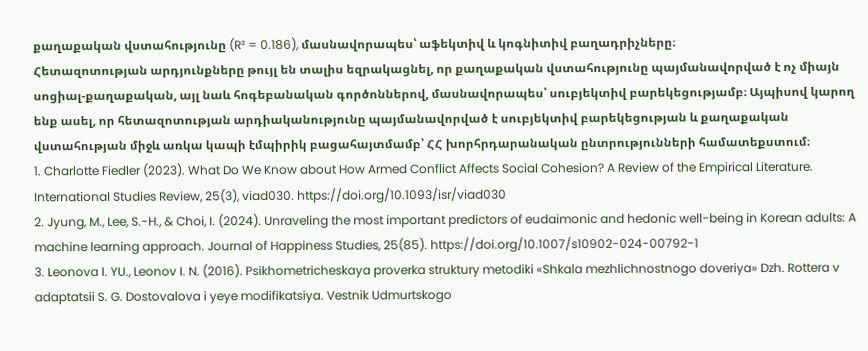քաղաքական վստահությունը (R² = 0.186), մասնավորապես՝ աֆեկտիվ և կոգնիտիվ բաղադրիչները։
Հետազոտության արդյունքները թույլ են տալիս եզրակացնել, որ քաղաքական վստահությունը պայմանավորված է ոչ միայն սոցիալ-քաղաքական, այլ նաև հոգեբանական գործոններով, մասնավորապես՝ սուբյեկտիվ բարեկեցությամբ։ Այպիսով կարող ենք ասել, որ հետազոտության արդիականությունը պայմանավորված է սուբյեկտիվ բարեկեցության և քաղաքական վստահության միջև առկա կապի էմպիրիկ բացահայտմամբ՝ ՀՀ խորհրդարանական ընտրությունների համատեքստում։
1. Charlotte Fiedler (2023). What Do We Know about How Armed Conflict Affects Social Cohesion? A Review of the Empirical Literature. International Studies Review, 25(3), viad030. https://doi.org/10.1093/isr/viad030
2. Jyung, M., Lee, S.-H., & Choi, I. (2024). Unraveling the most important predictors of eudaimonic and hedonic well-being in Korean adults: A machine learning approach. Journal of Happiness Studies, 25(85). https://doi.org/10.1007/s10902-024-00792-1
3. Leonova I. YU., Leonov I. N. (2016). Psikhometricheskaya proverka struktury metodiki «Shkala mezhlichnostnogo doveriya» Dzh. Rottera v adaptatsii S. G. Dostovalova i yeye modifikatsiya. Vestnik Udmurtskogo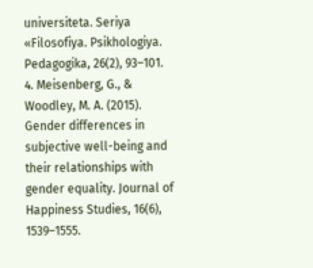universiteta. Seriya «Filosofiya. Psikhologiya. Pedagogika, 26(2), 93–101.
4. Meisenberg, G., & Woodley, M. A. (2015). Gender differences in subjective well-being and their relationships with gender equality. Journal of Happiness Studies, 16(6), 1539–1555.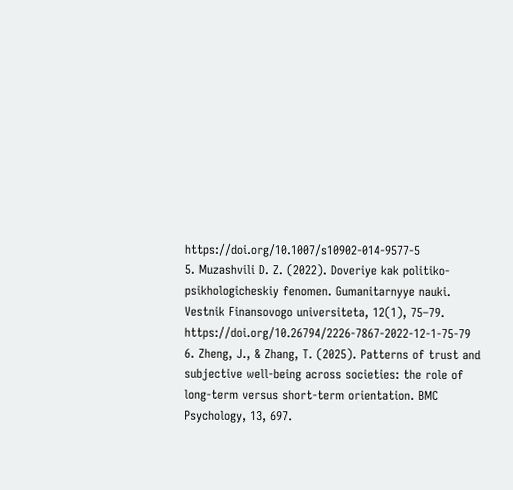https://doi.org/10.1007/s10902-014-9577-5
5. Muzashvili D. Z. (2022). Doveriye kak politiko-psikhologicheskiy fenomen. Gumanitarnyye nauki. Vestnik Finansovogo universiteta, 12(1), 75–79. https://doi.org/10.26794/2226-7867-2022-12-1-75-79
6. Zheng, J., & Zhang, T. (2025). Patterns of trust and subjective well-being across societies: the role of long-term versus short-term orientation. BMC Psychology, 13, 697.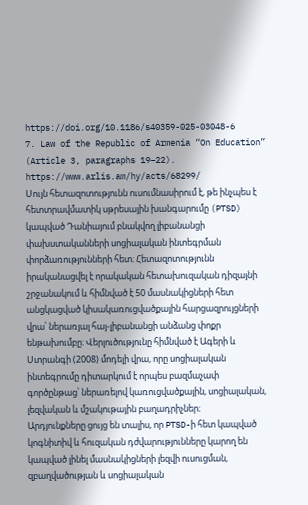https://doi.org/10.1186/s40359-025-03048-6
7. Law of the Republic of Armenia “On Education” (Article 3, paragraphs 19–22). https://www.arlis.am/hy/acts/68299/
Սույն հետազոտությունն ուսումնասիրում է, թե ինչպես է հետտրավմատիկ սթրեսային խանգարումը (PTSD) կապված Դանիայում բնակվող լիբանանցի փախստականների սոցիալական ինտեգրման փորձառությունների հետ։ Հետազոտությունն իրականացվել է որակական հետախուզական դիզայնի շրջանակում և հիմնված է 50 մասնակիցների հետ անցկացված կիսակառուցվածքային հարցազրույցների վրա՝ ներառյալ հայ-լիբանանցի անձանց փոքր ենթախումբը։ Վերլուծությունը հիմնված է Ագերի և Ստրանգի (2008) մոդելի վրա, որը սոցիալական ինտեգրումը դիտարկում է որպես բազմաչափ գործընթաց՝ ներառելով կառուցվածքային, սոցիալական, լեզվական և մշակութային բաղադրիչներ։
Արդյունքները ցույց են տալիս, որ PTSD-ի հետ կապված կոգնիտիվ և հուզական դժվարությունները կարող են կապված լինել մասնակիցների լեզվի ուսուցման, զբաղվածության և սոցիալական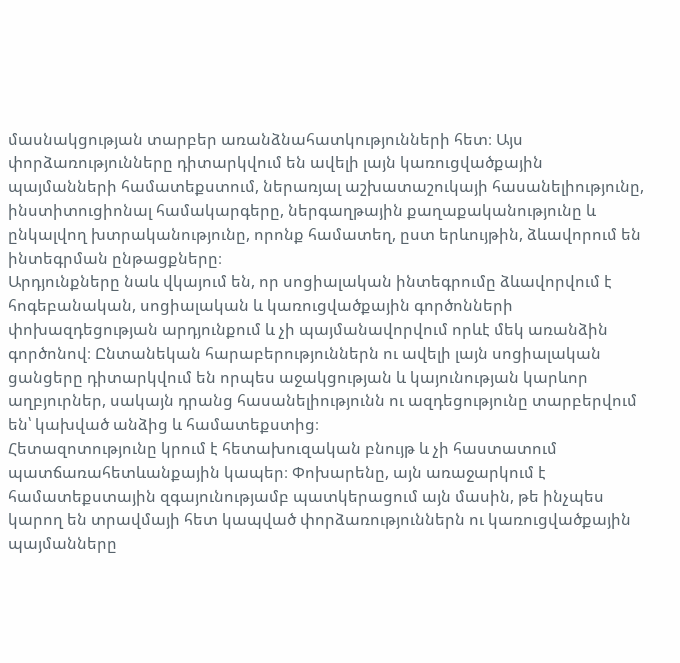մասնակցության տարբեր առանձնահատկությունների հետ։ Այս փորձառությունները դիտարկվում են ավելի լայն կառուցվածքային պայմանների համատեքստում, ներառյալ աշխատաշուկայի հասանելիությունը, ինստիտուցիոնալ համակարգերը, ներգաղթային քաղաքականությունը և ընկալվող խտրականությունը, որոնք համատեղ, ըստ երևույթին, ձևավորում են ինտեգրման ընթացքները։
Արդյունքները նաև վկայում են, որ սոցիալական ինտեգրումը ձևավորվում է հոգեբանական, սոցիալական և կառուցվածքային գործոնների փոխազդեցության արդյունքում և չի պայմանավորվում որևէ մեկ առանձին գործոնով։ Ընտանեկան հարաբերություններն ու ավելի լայն սոցիալական ցանցերը դիտարկվում են որպես աջակցության և կայունության կարևոր աղբյուրներ, սակայն դրանց հասանելիությունն ու ազդեցությունը տարբերվում են՝ կախված անձից և համատեքստից։
Հետազոտությունը կրում է հետախուզական բնույթ և չի հաստատում պատճառահետևանքային կապեր։ Փոխարենը, այն առաջարկում է համատեքստային զգայունությամբ պատկերացում այն մասին, թե ինչպես կարող են տրավմայի հետ կապված փորձառություններն ու կառուցվածքային պայմանները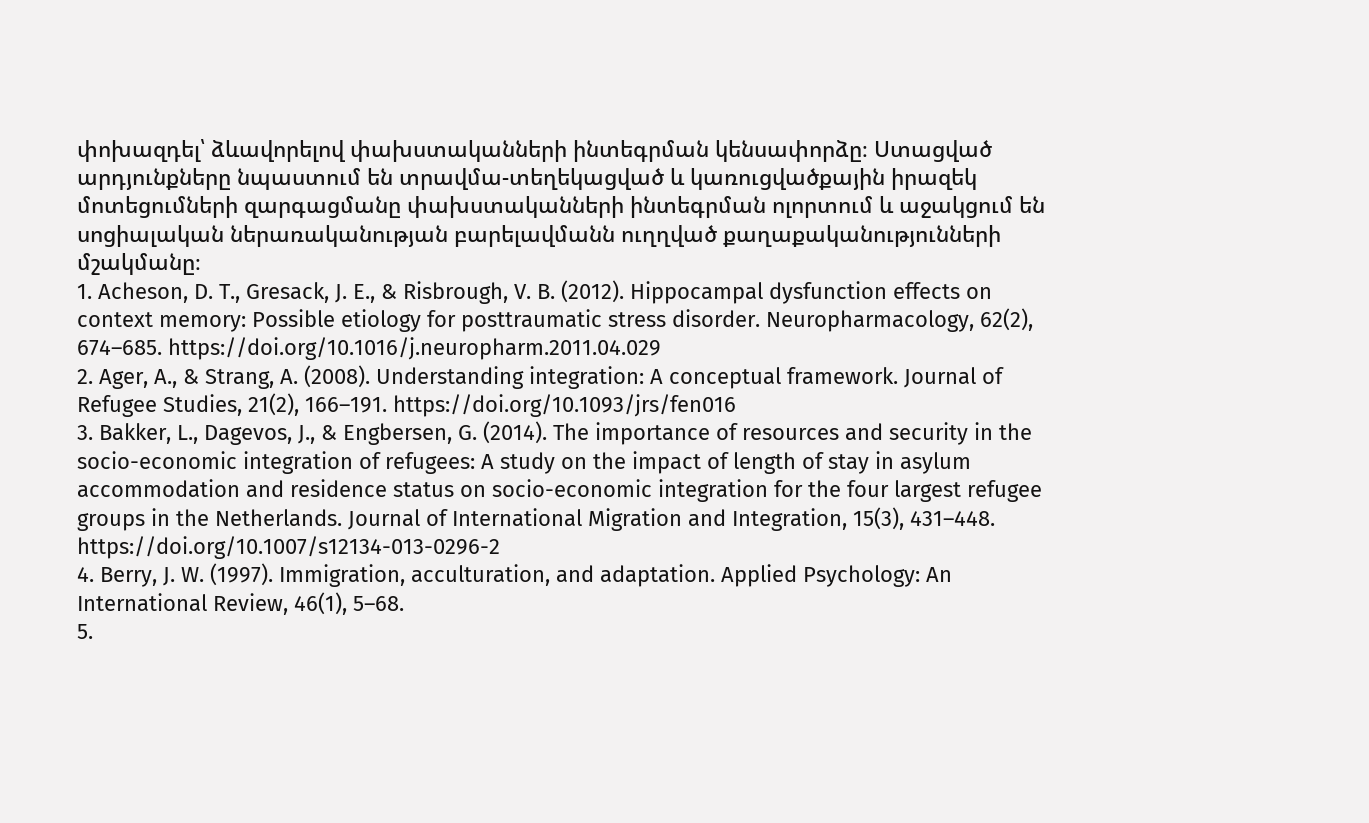փոխազդել՝ ձևավորելով փախստականների ինտեգրման կենսափորձը։ Ստացված արդյունքները նպաստում են տրավմա-տեղեկացված և կառուցվածքային իրազեկ մոտեցումների զարգացմանը փախստականների ինտեգրման ոլորտում և աջակցում են սոցիալական ներառականության բարելավմանն ուղղված քաղաքականությունների մշակմանը։
1. Acheson, D. T., Gresack, J. E., & Risbrough, V. B. (2012). Hippocampal dysfunction effects on context memory: Possible etiology for posttraumatic stress disorder. Neuropharmacology, 62(2), 674–685. https://doi.org/10.1016/j.neuropharm.2011.04.029
2. Ager, A., & Strang, A. (2008). Understanding integration: A conceptual framework. Journal of Refugee Studies, 21(2), 166–191. https://doi.org/10.1093/jrs/fen016
3. Bakker, L., Dagevos, J., & Engbersen, G. (2014). The importance of resources and security in the socio-economic integration of refugees: A study on the impact of length of stay in asylum accommodation and residence status on socio-economic integration for the four largest refugee groups in the Netherlands. Journal of International Migration and Integration, 15(3), 431–448. https://doi.org/10.1007/s12134-013-0296-2
4. Berry, J. W. (1997). Immigration, acculturation, and adaptation. Applied Psychology: An International Review, 46(1), 5–68.
5.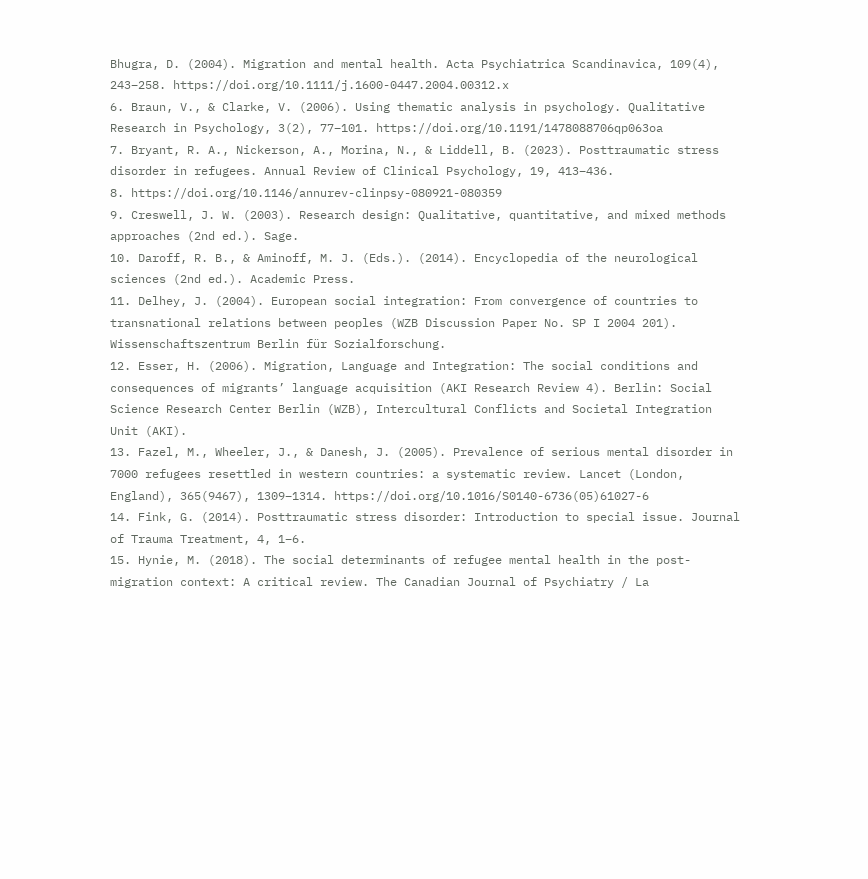Bhugra, D. (2004). Migration and mental health. Acta Psychiatrica Scandinavica, 109(4), 243–258. https://doi.org/10.1111/j.1600-0447.2004.00312.x
6. Braun, V., & Clarke, V. (2006). Using thematic analysis in psychology. Qualitative Research in Psychology, 3(2), 77–101. https://doi.org/10.1191/1478088706qp063oa
7. Bryant, R. A., Nickerson, A., Morina, N., & Liddell, B. (2023). Posttraumatic stress disorder in refugees. Annual Review of Clinical Psychology, 19, 413–436.
8. https://doi.org/10.1146/annurev-clinpsy-080921-080359
9. Creswell, J. W. (2003). Research design: Qualitative, quantitative, and mixed methods approaches (2nd ed.). Sage.
10. Daroff, R. B., & Aminoff, M. J. (Eds.). (2014). Encyclopedia of the neurological sciences (2nd ed.). Academic Press.
11. Delhey, J. (2004). European social integration: From convergence of countries to transnational relations between peoples (WZB Discussion Paper No. SP I 2004 201). Wissenschaftszentrum Berlin für Sozialforschung.
12. Esser, H. (2006). Migration, Language and Integration: The social conditions and consequences of migrants’ language acquisition (AKI Research Review 4). Berlin: Social Science Research Center Berlin (WZB), Intercultural Conflicts and Societal Integration Unit (AKI).
13. Fazel, M., Wheeler, J., & Danesh, J. (2005). Prevalence of serious mental disorder in 7000 refugees resettled in western countries: a systematic review. Lancet (London, England), 365(9467), 1309–1314. https://doi.org/10.1016/S0140-6736(05)61027-6
14. Fink, G. (2014). Posttraumatic stress disorder: Introduction to special issue. Journal of Trauma Treatment, 4, 1–6.
15. Hynie, M. (2018). The social determinants of refugee mental health in the post-migration context: A critical review. The Canadian Journal of Psychiatry / La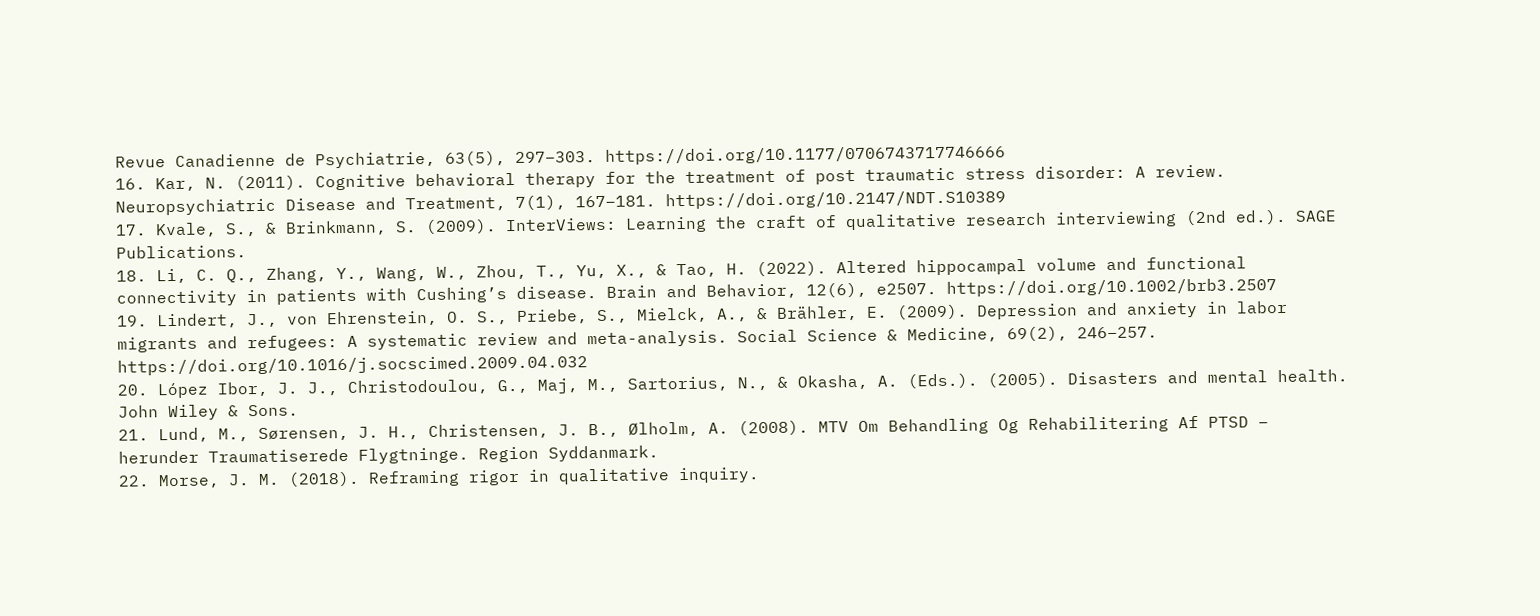Revue Canadienne de Psychiatrie, 63(5), 297–303. https://doi.org/10.1177/0706743717746666
16. Kar, N. (2011). Cognitive behavioral therapy for the treatment of post traumatic stress disorder: A review. Neuropsychiatric Disease and Treatment, 7(1), 167–181. https://doi.org/10.2147/NDT.S10389
17. Kvale, S., & Brinkmann, S. (2009). InterViews: Learning the craft of qualitative research interviewing (2nd ed.). SAGE Publications.
18. Li, C. Q., Zhang, Y., Wang, W., Zhou, T., Yu, X., & Tao, H. (2022). Altered hippocampal volume and functional connectivity in patients with Cushing’s disease. Brain and Behavior, 12(6), e2507. https://doi.org/10.1002/brb3.2507
19. Lindert, J., von Ehrenstein, O. S., Priebe, S., Mielck, A., & Brähler, E. (2009). Depression and anxiety in labor migrants and refugees: A systematic review and meta-analysis. Social Science & Medicine, 69(2), 246–257. https://doi.org/10.1016/j.socscimed.2009.04.032
20. López Ibor, J. J., Christodoulou, G., Maj, M., Sartorius, N., & Okasha, A. (Eds.). (2005). Disasters and mental health. John Wiley & Sons.
21. Lund, M., Sørensen, J. H., Christensen, J. B., Ølholm, A. (2008). MTV Om Behandling Og Rehabilitering Af PTSD – herunder Traumatiserede Flygtninge. Region Syddanmark.
22. Morse, J. M. (2018). Reframing rigor in qualitative inquiry.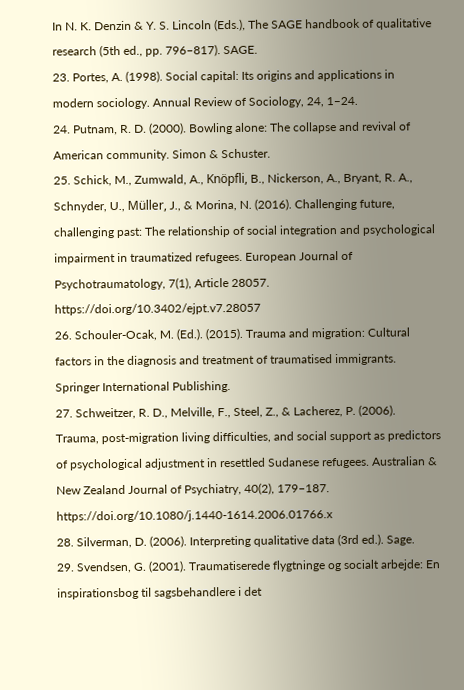In N. K. Denzin & Y. S. Lincoln (Eds.), The SAGE handbook of qualitative research (5th ed., pp. 796–817). SAGE.
23. Portes, A. (1998). Social capital: Its origins and applications in modern sociology. Annual Review of Sociology, 24, 1–24.
24. Putnam, R. D. (2000). Bowling alone: The collapse and revival of American community. Simon & Schuster.
25. Schick, M., Zumwald, A., Knöpfli, B., Nickerson, A., Bryant, R. A., Schnyder, U., Müller, J., & Morina, N. (2016). Challenging future, challenging past: The relationship of social integration and psychological impairment in traumatized refugees. European Journal of Psychotraumatology, 7(1), Article 28057. https://doi.org/10.3402/ejpt.v7.28057
26. Schouler-Ocak, M. (Ed.). (2015). Trauma and migration: Cultural factors in the diagnosis and treatment of traumatised immigrants. Springer International Publishing.
27. Schweitzer, R. D., Melville, F., Steel, Z., & Lacherez, P. (2006). Trauma, post-migration living difficulties, and social support as predictors of psychological adjustment in resettled Sudanese refugees. Australian & New Zealand Journal of Psychiatry, 40(2), 179–187. https://doi.org/10.1080/j.1440-1614.2006.01766.x
28. Silverman, D. (2006). Interpreting qualitative data (3rd ed.). Sage.
29. Svendsen, G. (2001). Traumatiserede flygtninge og socialt arbejde: En inspirationsbog til sagsbehandlere i det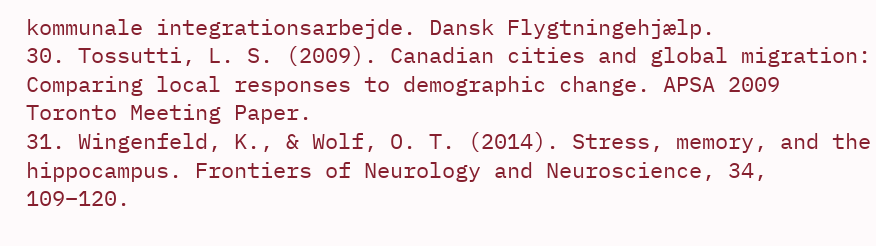kommunale integrationsarbejde. Dansk Flygtningehjælp.
30. Tossutti, L. S. (2009). Canadian cities and global migration: Comparing local responses to demographic change. APSA 2009 Toronto Meeting Paper.
31. Wingenfeld, K., & Wolf, O. T. (2014). Stress, memory, and the hippocampus. Frontiers of Neurology and Neuroscience, 34, 109–120.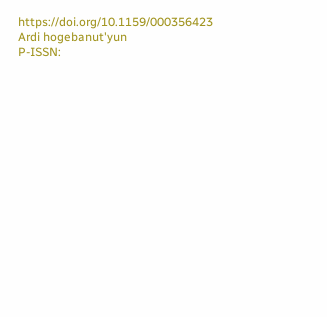https://doi.org/10.1159/000356423
Ardi hogebanut'yun
P-ISSN: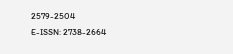2579-2504
E-ISSN: 2738-2664